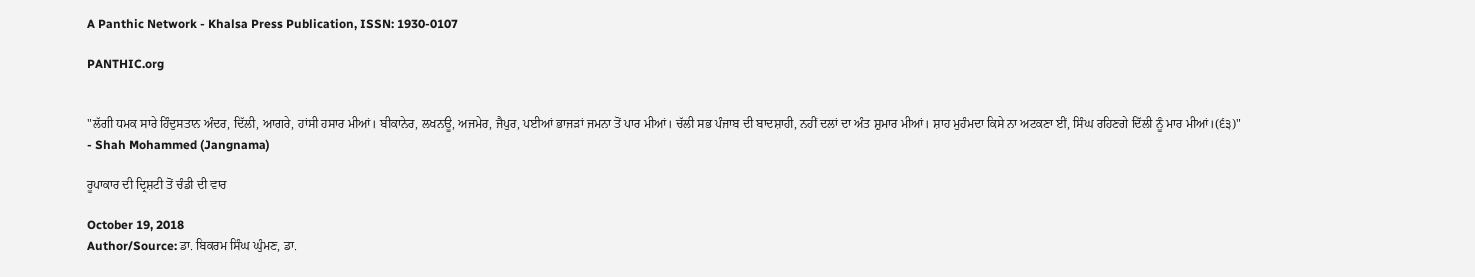A Panthic Network - Khalsa Press Publication, ISSN: 1930-0107

PANTHIC.org


"ਲੱਗੀ ਧਮਕ ਸਾਰੇ ਹਿੰਦੁਸਤਾਨ ਅੰਦਰ, ਦਿੱਲੀ, ਆਗਰੇ, ਹਾਂਸੀ ਹਸਾਰ ਮੀਆਂ। ਬੀਕਾਨੇਰ, ਲਖਨਊ, ਅਜਮੇਰ, ਜੈਪੁਰ, ਪਈਆਂ ਭਾਜੜਾਂ ਜਮਨਾ ਤੋਂ ਪਾਰ ਮੀਆਂ। ਚੱਲੀ ਸਭ ਪੰਜਾਬ ਦੀ ਬਾਦਸ਼ਾਹੀ, ਨਹੀਂ ਦਲਾਂ ਦਾ ਅੰਤ ਸ਼ੁਮਾਰ ਮੀਆਂ। ਸ਼ਾਹ ਮੁਹੰਮਦਾ ਕਿਸੇ ਨਾ ਅਟਕਣਾ ਈਂ, ਸਿੰਘ ਰਹਿਣਗੇ ਦਿੱਲੀ ਨੂੰ ਮਾਰ ਮੀਆਂ।(੬੩)"
- Shah Mohammed (Jangnama)

ਰੂਪਾਕਾਰ ਦੀ ਦ੍ਰਿਸ਼ਟੀ ਤੋਂ ਚੰਡੀ ਦੀ ਵਾਰ

October 19, 2018
Author/Source: ਡਾ. ਬਿਕਰਮ ਸਿੰਘ ਘੁੰਮਣ, ਡਾ.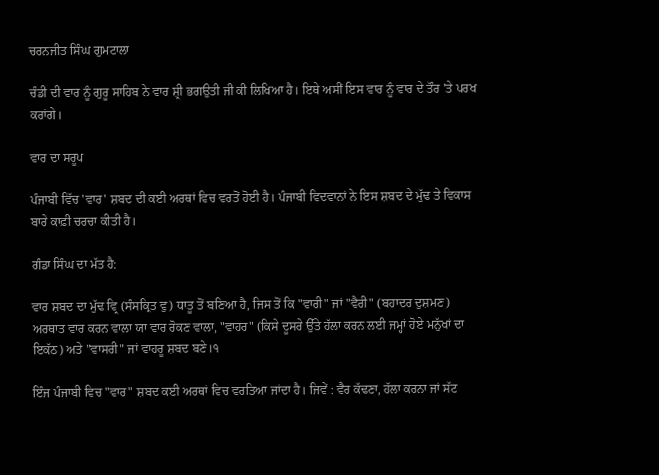ਚਰਨਜੀਤ ਸਿੰਘ ਗੁਮਟਾਲਾ

ਚੰਡੀ ਦੀ ਵਾਰ ਨੂੰ ਗੁਰੂ ਸਾਹਿਬ ਨੇ ਵਾਰ ਸ਼੍ਰੀ ਭਗਉਤੀ ਜੀ ਕੀ ਲਿਖਿਆ ਹੈ। ਇਥੇ ਅਸੀਂ ਇਸ ਵਾਰ ਨੂੰ ਵਾਰ ਦੇ ਤੌਰ 'ਤੇ ਪਰਖ ਕਰਾਂਗੇ।

ਵਾਰ ਦਾ ਸਰੂਪ

ਪੰਜਾਬੀ ਵਿੱਚ 'ਵਾਰ' ਸ਼ਬਦ ਦੀ ਕਈ ਅਰਥਾਂ ਵਿਚ ਵਰਤੋਂ ਹੋਈ ਹੈ। ਪੰਜਾਬੀ ਵਿਦਵਾਨਾਂ ਨੇ ਇਸ ਸ਼ਬਦ ਦੇ ਮੁੱਢ ਤੇ ਵਿਕਾਸ ਬਾਰੇ ਕਾਫ਼ੀ ਚਰਚਾ ਕੀਤੀ ਹੈ।

ਗੰਡਾ ਸਿੰਘ ਦਾ ਮੱਤ ਹੈ:

ਵਾਰ ਸ਼ਬਦ ਦਾ ਮੁੱਢ ਵ੍ਰਿ (ਸੰਸਕ੍ਰਿਤ ਵੁ) ਧਾਤੂ ਤੋਂ ਬਣਿਆ ਹੈ, ਜਿਸ ਤੋਂ ਕਿ "ਵਾਰੀ" ਜਾਂ "ਵੈਰੀ" (ਬਹਾਦਰ ਦੁਸ਼ਮਣ) ਅਰਥਾਤ ਵਾਰ ਕਰਨ ਵਾਲਾ ਯਾ ਵਾਰ ਰੋਕਣ ਵਾਲਾ, "ਵਾਹਰ" (ਕਿਸੇ ਦੂਸਰੇ ਉੱਤੇ ਹੱਲਾ ਕਰਨ ਲਈ ਜਮ੍ਹਾਂ ਹੋਏ ਮਨੁੱਖਾਂ ਦਾ ਇਕੱਠ) ਅਤੇ "ਵਾਸਰੀ" ਜਾਂ ਵਾਹਰੂ ਸ਼ਬਦ ਬਣੇ।੧

ਇੰਜ ਪੰਜਾਬੀ ਵਿਚ "ਵਾਰ" ਸ਼ਬਦ ਕਈ ਅਰਥਾਂ ਵਿਚ ਵਰਤਿਆ ਜਾਂਦਾ ਹੈ। ਜਿਵੇਂ : ਵੈਰ ਕੱਢਣਾ, ਹੱਲਾ ਕਰਨਾ ਜਾਂ ਸੱਟ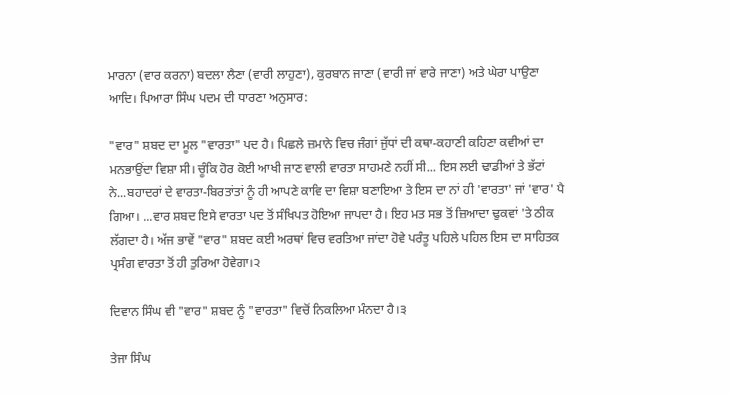ਮਾਰਨਾ (ਵਾਰ ਕਰਨਾ) ਬਦਲਾ ਲੈਣਾ (ਵਾਰੀ ਲਾਹੁਣਾ), ਕੁਰਬਾਨ ਜਾਣਾ (ਵਾਰੀ ਜਾਂ ਵਾਰੇ ਜਾਣਾ) ਅਤੇ ਘੇਰਾ ਪਾਉਣਾ ਆਦਿ। ਪਿਆਰਾ ਸਿੰਘ ਪਦਮ ਦੀ ਧਾਰਣਾ ਅਨੁਸਾਰ:

"ਵਾਰ" ਸ਼ਬਦ ਦਾ ਮੂਲ "ਵਾਰਤਾ" ਪਦ ਹੈ। ਪਿਛਲੇ ਜ਼ਮਾਨੇ ਵਿਚ ਜੰਗਾਂ ਜੁੱਧਾਂ ਦੀ ਕਥਾ-ਕਹਾਣੀ ਕਹਿਣਾ ਕਵੀਆਂ ਦਾ ਮਨਭਾਉਂਦਾ ਵਿਸ਼ਾ ਸੀ। ਚੂੰਕਿ ਹੋਰ ਕੋਈ ਆਖੀ ਜਾਣ ਵਾਲੀ ਵਾਰਤਾ ਸਾਹਮਣੇ ਨਹੀਂ ਸੀ... ਇਸ ਲਈ ਢਾਡੀਆਂ ਤੇ ਭੱਟਾਂ ਨੇ...ਬਹਾਦਰਾਂ ਦੇ ਵਾਰਤਾ-ਬਿਰਤਾਂਤਾਂ ਨੂੰ ਹੀ ਆਪਣੇ ਕਾਵਿ ਦਾ ਵਿਸ਼ਾ ਬਣਾਇਆ ਤੇ ਇਸ ਦਾ ਨਾਂ ਹੀ 'ਵਾਰਤਾ' ਜਾਂ 'ਵਾਰ' ਪੈ ਗਿਆ। ...ਵਾਰ ਸ਼ਬਦ ਇਸੇ ਵਾਰਤਾ ਪਦ ਤੋਂ ਸੰਖਿਪਤ ਹੋਇਆ ਜਾਪਦਾ ਹੈ। ਇਹ ਮਤ ਸਭ ਤੋਂ ਜ਼ਿਆਦਾ ਢੁਕਵਾਂ 'ਤੇ ਠੀਕ ਲੱਗਦਾ ਹੈ। ਅੱਜ ਭਾਵੇਂ "ਵਾਰ" ਸ਼ਬਦ ਕਈ ਅਰਥਾਂ ਵਿਚ ਵਰਤਿਆ ਜਾਂਦਾ ਹੋਵੇ ਪਰੰਤੂ ਪਹਿਲੇ ਪਹਿਲ ਇਸ ਦਾ ਸਾਹਿਤਕ ਪ੍ਰਸੰਗ ਵਾਰਤਾ ਤੋਂ ਹੀ ਤੁਰਿਆ ਹੋਵੇਗਾ।੨

ਦਿਵਾਨ ਸਿੰਘ ਵੀ "ਵਾਰ" ਸ਼ਬਦ ਨੂੰ "ਵਾਰਤਾ" ਵਿਚੋਂ ਨਿਕਲਿਆ ਮੰਨਦਾ ਹੈ।੩

ਤੇਜਾ ਸਿੰਘ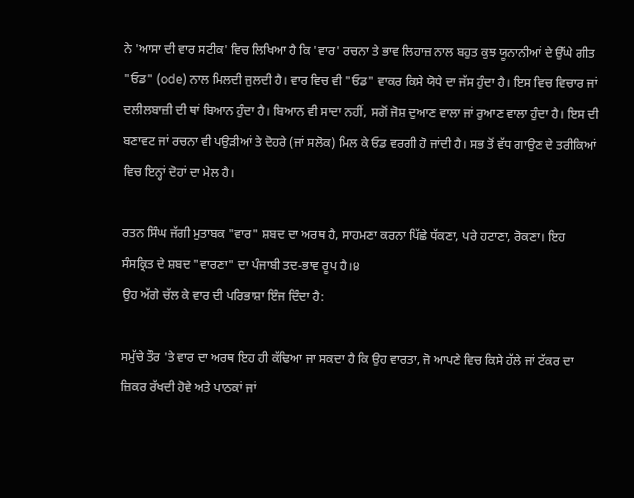ਨੇ 'ਆਸਾ ਦੀ ਵਾਰ ਸਟੀਕ' ਵਿਚ ਲਿਖਿਆ ਹੈ ਕਿ 'ਵਾਰ' ਰਚਨਾ ਤੇ ਭਾਵ ਲਿਹਾਜ਼ ਨਾਲ ਬਹੁਤ ਕੁਝ ਯੂਨਾਨੀਆਂ ਦੇ ਉੱਘੇ ਗੀਤ "ਓਡ" (ode) ਨਾਲ ਮਿਲਦੀ ਜੁਲਦੀ ਹੈ। ਵਾਰ ਵਿਚ ਵੀ "ਓਡ" ਵਾਕਰ ਕਿਸੇ ਯੋਧੇ ਦਾ ਜੱਸ ਹੁੰਦਾ ਹੈ। ਇਸ ਵਿਚ ਵਿਚਾਰ ਜਾਂ ਦਲੀਲਬਾਜ਼ੀ ਦੀ ਥਾਂ ਬਿਆਨ ਹੁੰਦਾ ਹੈ। ਬਿਆਨ ਵੀ ਸਾਦਾ ਨਹੀਂ, ਸਗੋਂ ਜੋਸ਼ ਦੁਆਣ ਵਾਲਾ ਜਾਂ ਰੁਆਣ ਵਾਲਾ ਹੁੰਦਾ ਹੈ। ਇਸ ਦੀ ਬਣਾਵਟ ਜਾਂ ਰਚਨਾ ਵੀ ਪਉੜੀਆਂ ਤੇ ਦੋਹਰੇ (ਜਾਂ ਸਲੋਕ) ਮਿਲ ਕੇ ਓਡ ਵਰਗੀ ਹੋ ਜਾਂਦੀ ਹੈ। ਸਭ ਤੋਂ ਵੱਧ ਗਾਉਣ ਦੇ ਤਰੀਕਿਆਂ ਵਿਚ ਇਨ੍ਹਾਂ ਦੋਹਾਂ ਦਾ ਮੇਲ ਹੈ।

ਰਤਨ ਸਿੰਘ ਜੱਗੀ ਮੁਤਾਬਕ "ਵਾਰ" ਸ਼ਬਦ ਦਾ ਅਰਥ ਹੈ, ਸਾਹਮਣਾ ਕਰਨਾ ਪਿੱਛੇ ਧੱਕਣਾ, ਪਰੇ ਹਟਾਣਾ, ਰੋਕਣਾ। ਇਹ ਸੰਸਕ੍ਰਿਤ ਦੇ ਸ਼ਬਦ "ਵਾਰਣਾ" ਦਾ ਪੰਜਾਬੀ ਤਦ-ਭਾਵ ਰੂਪ ਹੈ।੪
ਉਹ ਅੱਗੇ ਚੱਲ ਕੇ ਵਾਰ ਦੀ ਪਰਿਭਾਸ਼ਾ ਇੰਜ ਦਿੰਦਾ ਹੈ:

ਸਮੁੱਚੇ ਤੌਰ 'ਤੇ ਵਾਰ ਦਾ ਅਰਥ ਇਹ ਹੀ ਕੱਢਿਆ ਜਾ ਸਕਦਾ ਹੈ ਕਿ ਉਹ ਵਾਰਤਾ, ਜੋ ਆਪਣੇ ਵਿਚ ਕਿਸੇ ਹੱਲੇ ਜਾਂ ਟੱਕਰ ਦਾ ਜ਼ਿਕਰ ਰੱਖਦੀ ਹੋਵੇ ਅਤੇ ਪਾਠਕਾਂ ਜਾਂ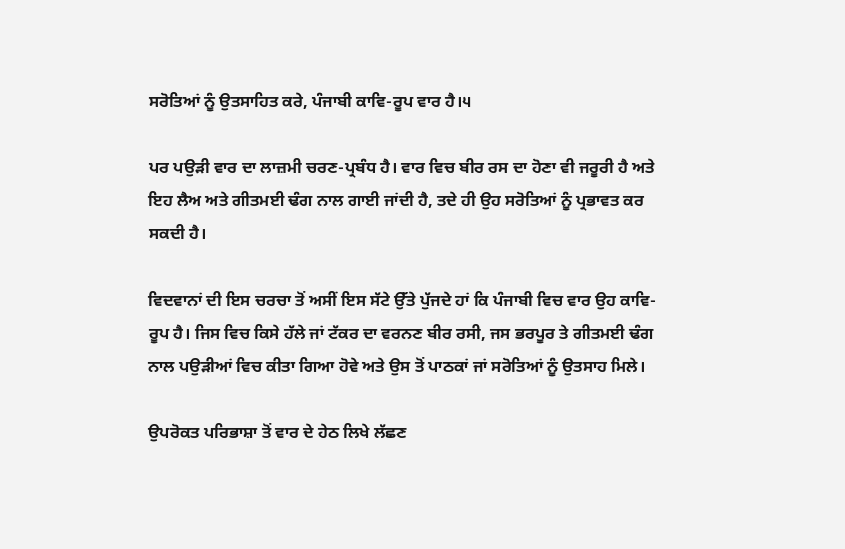ਸਰੋਤਿਆਂ ਨੂੰ ਉਤਸਾਹਿਤ ਕਰੇ, ਪੰਜਾਬੀ ਕਾਵਿ-ਰੂਪ ਵਾਰ ਹੈ।੫

ਪਰ ਪਉੜੀ ਵਾਰ ਦਾ ਲਾਜ਼ਮੀ ਚਰਣ-ਪ੍ਰਬੰਧ ਹੈ। ਵਾਰ ਵਿਚ ਬੀਰ ਰਸ ਦਾ ਹੋਣਾ ਵੀ ਜਰੂਰੀ ਹੈ ਅਤੇ ਇਹ ਲੈਅ ਅਤੇ ਗੀਤਮਈ ਢੰਗ ਨਾਲ ਗਾਈ ਜਾਂਦੀ ਹੈ, ਤਦੇ ਹੀ ਉਹ ਸਰੋਤਿਆਂ ਨੂੰ ਪ੍ਰਭਾਵਤ ਕਰ ਸਕਦੀ ਹੈ।

ਵਿਦਵਾਨਾਂ ਦੀ ਇਸ ਚਰਚਾ ਤੋਂ ਅਸੀਂ ਇਸ ਸੱਟੇ ਉੱਤੇ ਪੁੱਜਦੇ ਹਾਂ ਕਿ ਪੰਜਾਬੀ ਵਿਚ ਵਾਰ ਉਹ ਕਾਵਿ-ਰੂਪ ਹੈ। ਜਿਸ ਵਿਚ ਕਿਸੇ ਹੱਲੇ ਜਾਂ ਟੱਕਰ ਦਾ ਵਰਨਣ ਬੀਰ ਰਸੀ, ਜਸ ਭਰਪੂਰ ਤੇ ਗੀਤਮਈ ਢੰਗ ਨਾਲ ਪਉੜੀਆਂ ਵਿਚ ਕੀਤਾ ਗਿਆ ਹੋਵੇ ਅਤੇ ਉਸ ਤੋਂ ਪਾਠਕਾਂ ਜਾਂ ਸਰੋਤਿਆਂ ਨੂੰ ਉਤਸਾਹ ਮਿਲੇ।

ਉਪਰੋਕਤ ਪਰਿਭਾਸ਼ਾ ਤੋਂ ਵਾਰ ਦੇ ਹੇਠ ਲਿਖੇ ਲੱਛਣ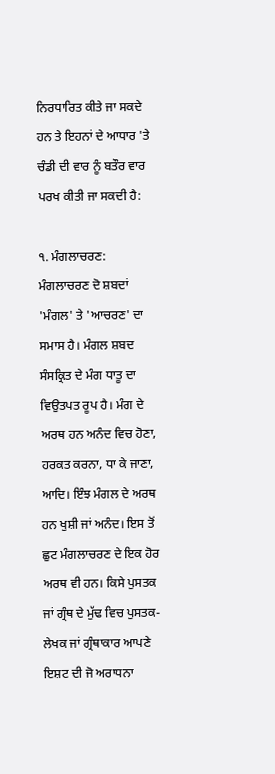ਨਿਰਧਾਰਿਤ ਕੀਤੇ ਜਾ ਸਕਦੇ ਹਨ ਤੇ ਇਹਨਾਂ ਦੇ ਆਧਾਰ 'ਤੇ ਚੰਡੀ ਦੀ ਵਾਰ ਨੂੰ ਬਤੌਰ ਵਾਰ ਪਰਖ ਕੀਤੀ ਜਾ ਸਕਦੀ ਹੈ:

੧. ਮੰਗਲਾਚਰਣ: ਮੰਗਲਾਚਰਣ ਦੋ ਸ਼ਬਦਾਂ 'ਮੰਗਲ' ਤੇ 'ਆਚਰਣ' ਦਾ ਸਮਾਸ ਹੈ। ਮੰਗਲ ਸ਼ਬਦ ਸੰਸਕ੍ਰਿਤ ਦੇ ਮੰਗ ਧਾਤੂ ਦਾ ਵਿਉਤਪਤ ਰੂਪ ਹੈ। ਮੰਗ ਦੇ ਅਰਥ ਹਨ ਅਨੰਦ ਵਿਚ ਹੋਣਾ, ਹਰਕਤ ਕਰਨਾ, ਧਾ ਕੇ ਜਾਣਾ, ਆਦਿ। ਇੰਝ ਮੰਗਲ ਦੇ ਅਰਥ ਹਨ ਖੁਸ਼ੀ ਜਾਂ ਅਨੰਦ। ਇਸ ਤੋਂ ਛੁਟ ਮੰਗਲਾਚਰਣ ਦੇ ਇਕ ਹੋਰ ਅਰਥ ਵੀ ਹਨ। ਕਿਸੇ ਪੁਸਤਕ ਜਾਂ ਗ੍ਰੰਥ ਦੇ ਮੁੱਢ ਵਿਚ ਪੁਸਤਕ-ਲੇਖਕ ਜਾਂ ਗ੍ਰੰਥਾਕਾਰ ਆਪਣੇ ਇਸ਼ਟ ਦੀ ਜੋ ਅਰਾਧਨਾ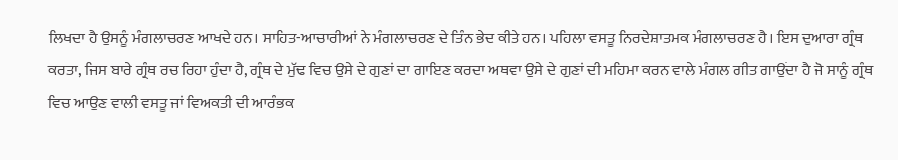ਲਿਖਦਾ ਹੈ ਉਸਨੂੰ ਮੰਗਲਾਚਰਣ ਆਖਦੇ ਹਨ। ਸਾਹਿਤ-ਆਚਾਰੀਆਂ ਨੇ ਮੰਗਲਾਚਰਣ ਦੇ ਤਿੰਨ ਭੇਦ ਕੀਤੇ ਹਨ। ਪਹਿਲਾ ਵਸਤੂ ਨਿਰਦੇਸ਼ਾਤਮਕ ਮੰਗਲਾਚਰਣ ਹੈ। ਇਸ ਦੁਆਰਾ ਗ੍ਰੰਥ ਕਰਤਾ, ਜਿਸ ਬਾਰੇ ਗ੍ਰੰਥ ਰਚ ਰਿਹਾ ਹੁੰਦਾ ਹੈ, ਗ੍ਰੰਥ ਦੇ ਮੁੱਢ ਵਿਚ ਉਸੇ ਦੇ ਗੁਣਾਂ ਦਾ ਗਾਇਣ ਕਰਦਾ ਅਥਵਾ ਉਸੇ ਦੇ ਗੁਣਾਂ ਦੀ ਮਹਿਮਾ ਕਰਨ ਵਾਲੇ ਮੰਗਲ ਗੀਤ ਗਾਉਂਦਾ ਹੈ ਜੋ ਸਾਨੂੰ ਗ੍ਰੰਥ ਵਿਚ ਆਉਣ ਵਾਲੀ ਵਸਤੂ ਜਾਂ ਵਿਅਕਤੀ ਦੀ ਆਰੰਭਕ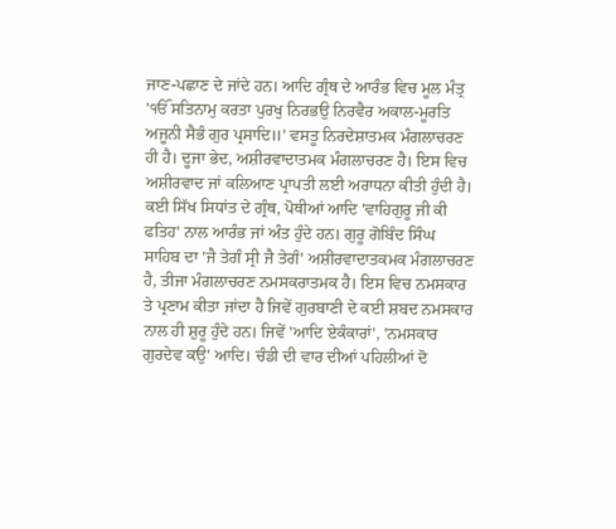ਜਾਣ-ਪਛਾਣ ਦੇ ਜਾਂਦੇ ਹਨ। ਆਦਿ ਗ੍ਰੰਥ ਦੇ ਆਰੰਭ ਵਿਚ ਮੂਲ ਮੰਤ੍ਰ 'ੴ ਸਤਿਨਾਮੁ ਕਰਤਾ ਪੁਰਖੁ ਨਿਰਭਉ ਨਿਰਵੈਰ ਅਕਾਲ-ਮੂਰਤਿ ਅਜੂਨੀ ਸੈਭੰ ਗੁਰ ਪ੍ਰਸਾਦਿ॥' ਵਸਤੂ ਨਿਰਦੇਸ਼ਾਤਮਕ ਮੰਗਲਾਚਰਣ ਹੀ ਹੈ। ਦੂਜਾ ਭੇਦ, ਅਸ਼ੀਰਵਾਦਾਤਮਕ ਮੰਗਲਾਚਰਣ ਹੈ। ਇਸ ਵਿਚ ਅਸ਼ੀਰਵਾਦ ਜਾਂ ਕਲਿਆਣ ਪ੍ਰਾਪਤੀ ਲਈ ਅਰਾਧਨਾ ਕੀਤੀ ਹੁੰਦੀ ਹੈ। ਕਈ ਸਿੱਖ ਸਿਧਾਂਤ ਦੇ ਗ੍ਰੰਥ, ਪੋਥੀਆਂ ਆਦਿ 'ਵਾਹਿਗੁਰੂ ਜੀ ਕੀ ਫਤਿਹ' ਨਾਲ ਆਰੰਭ ਜਾਂ ਅੰਤ ਹੁੰਦੇ ਹਨ। ਗੁਰੂ ਗੋਬਿੰਦ ਸਿੰਘ ਸਾਹਿਬ ਦਾ 'ਜੈ ਤੇਗੰ ਸ੍ਰੀ ਜੈ ਤੇਗੰ' ਅਸ਼ੀਰਵਾਦਾਤਕਮਕ ਮੰਗਲਾਚਰਣ ਹੈ, ਤੀਜਾ ਮੰਗਲਾਚਰਣ ਨਮਸਕਰਾਤਮਕ ਹੈ। ਇਸ ਵਿਚ ਨਮਸਕਾਰ ਤੇ ਪ੍ਰਣਾਮ ਕੀਤਾ ਜਾਂਦਾ ਹੈ ਜਿਵੇਂ ਗੁਰਬਾਣੀ ਦੇ ਕਈ ਸ਼ਬਦ ਨਮਸਕਾਰ ਨਾਲ ਹੀ ਸ਼ੁਰੂ ਹੁੰਦੇ ਹਨ। ਜਿਵੇਂ 'ਆਦਿ ਏਕੰਕਾਰਾਂ', 'ਨਮਸਕਾਰ ਗੁਰਦੇਵ ਕਉ' ਆਦਿ। ਚੰਡੀ ਦੀ ਵਾਰ ਦੀਆਂ ਪਹਿਲੀਆਂ ਦੋ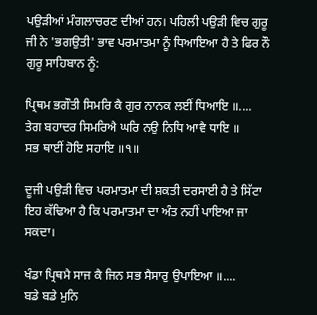ਪਉੜੀਆਂ ਮੰਗਲਾਚਰਣ ਦੀਆਂ ਹਨ। ਪਹਿਲੀ ਪਉੜੀ ਵਿਚ ਗੁਰੂ ਜੀ ਨੇ 'ਭਗਉਤੀ' ਭਾਵ ਪਰਮਾਤਮਾ ਨੂੰ ਧਿਆਇਆ ਹੈ ਤੇ ਫਿਰ ਨੌ ਗੁਰੂ ਸਾਹਿਬਾਨ ਨੂੰ:

ਪ੍ਰਿਥਮ ਭਗੌਤੀ ਸਿਮਰਿ ਕੈ ਗੁਰ ਨਾਨਕ ਲਈਂ ਧਿਆਇ ॥....
ਤੇਗ ਬਹਾਦਰ ਸਿਮਰਿਐ ਘਰਿ ਨਉ ਨਿਧਿ ਆਵੈ ਧਾਇ ॥
ਸਭ ਥਾਈਂ ਹੋਇ ਸਹਾਇ ॥੧॥

ਦੂਜੀ ਪਉੜੀ ਵਿਚ ਪਰਮਾਤਮਾ ਦੀ ਸ਼ਕਤੀ ਦਰਸਾਈ ਹੈ ਤੇ ਸਿੱਟਾ ਇਹ ਕੱਢਿਆ ਹੈ ਕਿ ਪਰਮਾਤਮਾ ਦਾ ਅੰਤ ਨਹੀਂ ਪਾਇਆ ਜਾ ਸਕਦਾ।

ਖੰਡਾ ਪ੍ਰਿਥਮੈ ਸਾਜ ਕੈ ਜਿਨ ਸਭ ਸੈਸਾਰੁ ਉਪਾਇਆ ॥....
ਬਡੇ ਬਡੇ ਮੁਨਿ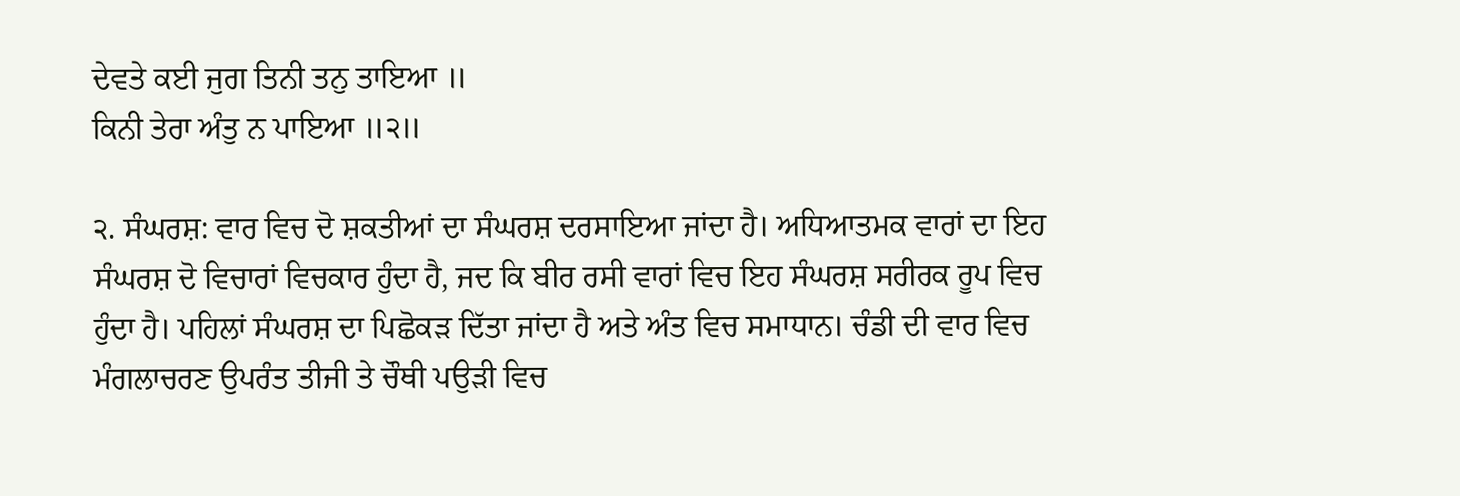ਦੇਵਤੇ ਕਈ ਜੁਗ ਤਿਨੀ ਤਨੁ ਤਾਇਆ ॥
ਕਿਨੀ ਤੇਰਾ ਅੰਤੁ ਨ ਪਾਇਆ ॥੨॥

੨. ਸੰਘਰਸ਼: ਵਾਰ ਵਿਚ ਦੋ ਸ਼ਕਤੀਆਂ ਦਾ ਸੰਘਰਸ਼ ਦਰਸਾਇਆ ਜਾਂਦਾ ਹੈ। ਅਧਿਆਤਮਕ ਵਾਰਾਂ ਦਾ ਇਹ ਸੰਘਰਸ਼ ਦੋ ਵਿਚਾਰਾਂ ਵਿਚਕਾਰ ਹੁੰਦਾ ਹੈ, ਜਦ ਕਿ ਬੀਰ ਰਸੀ ਵਾਰਾਂ ਵਿਚ ਇਹ ਸੰਘਰਸ਼ ਸਰੀਰਕ ਰੂਪ ਵਿਚ ਹੁੰਦਾ ਹੈ। ਪਹਿਲਾਂ ਸੰਘਰਸ਼ ਦਾ ਪਿਛੋਕੜ ਦਿੱਤਾ ਜਾਂਦਾ ਹੈ ਅਤੇ ਅੰਤ ਵਿਚ ਸਮਾਧਾਨ। ਚੰਡੀ ਦੀ ਵਾਰ ਵਿਚ ਮੰਗਲਾਚਰਣ ਉਪਰੰਤ ਤੀਜੀ ਤੇ ਚੌਥੀ ਪਉੜੀ ਵਿਚ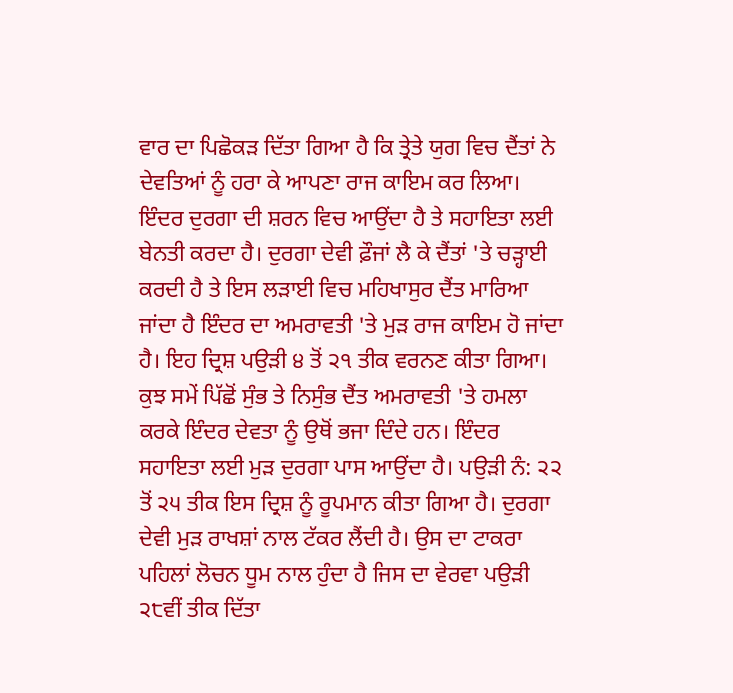ਵਾਰ ਦਾ ਪਿਛੋਕੜ ਦਿੱਤਾ ਗਿਆ ਹੈ ਕਿ ਤ੍ਰੇਤੇ ਯੁਗ ਵਿਚ ਦੈਂਤਾਂ ਨੇ ਦੇਵਤਿਆਂ ਨੂੰ ਹਰਾ ਕੇ ਆਪਣਾ ਰਾਜ ਕਾਇਮ ਕਰ ਲਿਆ। ਇੰਦਰ ਦੁਰਗਾ ਦੀ ਸ਼ਰਨ ਵਿਚ ਆਉਂਦਾ ਹੈ ਤੇ ਸਹਾਇਤਾ ਲਈ ਬੇਨਤੀ ਕਰਦਾ ਹੈ। ਦੁਰਗਾ ਦੇਵੀ ਫ਼ੌਜਾਂ ਲੈ ਕੇ ਦੈਂਤਾਂ 'ਤੇ ਚੜ੍ਹਾਈ ਕਰਦੀ ਹੈ ਤੇ ਇਸ ਲੜਾਈ ਵਿਚ ਮਹਿਖਾਸੁਰ ਦੈਂਤ ਮਾਰਿਆ ਜਾਂਦਾ ਹੈ ਇੰਦਰ ਦਾ ਅਮਰਾਵਤੀ 'ਤੇ ਮੁੜ ਰਾਜ ਕਾਇਮ ਹੋ ਜਾਂਦਾ ਹੈ। ਇਹ ਦ੍ਰਿਸ਼ ਪਉੜੀ ੪ ਤੋਂ ੨੧ ਤੀਕ ਵਰਨਣ ਕੀਤਾ ਗਿਆ। ਕੁਝ ਸਮੇਂ ਪਿੱਛੋਂ ਸੁੰਭ ਤੇ ਨਿਸੁੰਭ ਦੈਂਤ ਅਮਰਾਵਤੀ 'ਤੇ ਹਮਲਾ ਕਰਕੇ ਇੰਦਰ ਦੇਵਤਾ ਨੂੰ ਉਥੋਂ ਭਜਾ ਦਿੰਦੇ ਹਨ। ਇੰਦਰ ਸਹਾਇਤਾ ਲਈ ਮੁੜ ਦੁਰਗਾ ਪਾਸ ਆਉਂਦਾ ਹੈ। ਪਉੜੀ ਨੰ: ੨੨ ਤੋਂ ੨੫ ਤੀਕ ਇਸ ਦ੍ਰਿਸ਼ ਨੂੰ ਰੂਪਮਾਨ ਕੀਤਾ ਗਿਆ ਹੈ। ਦੁਰਗਾ ਦੇਵੀ ਮੁੜ ਰਾਖਸ਼ਾਂ ਨਾਲ ਟੱਕਰ ਲੈਂਦੀ ਹੈ। ਉਸ ਦਾ ਟਾਕਰਾ ਪਹਿਲਾਂ ਲੋਚਨ ਧੂਮ ਨਾਲ ਹੁੰਦਾ ਹੈ ਜਿਸ ਦਾ ਵੇਰਵਾ ਪਉੜੀ ੨੮ਵੀਂ ਤੀਕ ਦਿੱਤਾ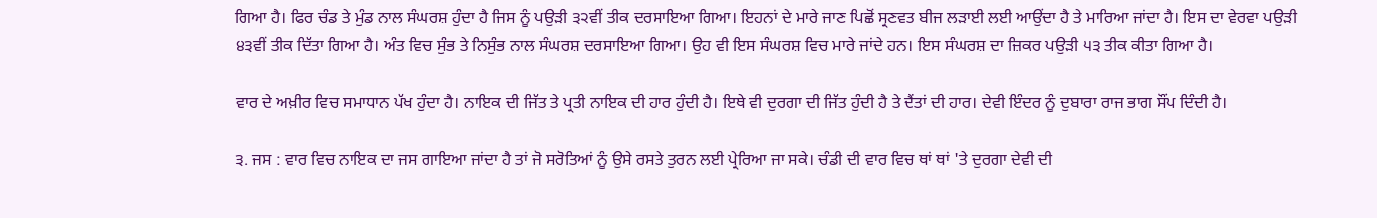ਗਿਆ ਹੈ। ਫਿਰ ਚੰਡ ਤੇ ਮੁੰਡ ਨਾਲ ਸੰਘਰਸ਼ ਹੁੰਦਾ ਹੈ ਜਿਸ ਨੂੰ ਪਉੜੀ ੩੨ਵੀਂ ਤੀਕ ਦਰਸਾਇਆ ਗਿਆ। ਇਹਨਾਂ ਦੇ ਮਾਰੇ ਜਾਣ ਪਿਛੋਂ ਸ੍ਰਣਵਤ ਬੀਜ ਲੜਾਈ ਲਈ ਆਉਂਦਾ ਹੈ ਤੇ ਮਾਰਿਆ ਜਾਂਦਾ ਹੈ। ਇਸ ਦਾ ਵੇਰਵਾ ਪਉੜੀ ੪੩ਵੀਂ ਤੀਕ ਦਿੱਤਾ ਗਿਆ ਹੈ। ਅੰਤ ਵਿਚ ਸੁੰਭ ਤੇ ਨਿਸੁੰਭ ਨਾਲ ਸੰਘਰਸ਼ ਦਰਸਾਇਆ ਗਿਆ। ਉਹ ਵੀ ਇਸ ਸੰਘਰਸ਼ ਵਿਚ ਮਾਰੇ ਜਾਂਦੇ ਹਨ। ਇਸ ਸੰਘਰਸ਼ ਦਾ ਜ਼ਿਕਰ ਪਉੜੀ ੫੩ ਤੀਕ ਕੀਤਾ ਗਿਆ ਹੈ।

ਵਾਰ ਦੇ ਅਖ਼ੀਰ ਵਿਚ ਸਮਾਧਾਨ ਪੱਖ ਹੁੰਦਾ ਹੈ। ਨਾਇਕ ਦੀ ਜਿੱਤ ਤੇ ਪ੍ਰਤੀ ਨਾਇਕ ਦੀ ਹਾਰ ਹੁੰਦੀ ਹੈ। ਇਥੇ ਵੀ ਦੁਰਗਾ ਦੀ ਜਿੱਤ ਹੁੰਦੀ ਹੈ ਤੇ ਦੈਂਤਾਂ ਦੀ ਹਾਰ। ਦੇਵੀ ਇੰਦਰ ਨੂੰ ਦੁਬਾਰਾ ਰਾਜ ਭਾਗ ਸੌਂਪ ਦਿੰਦੀ ਹੈ।

੩. ਜਸ : ਵਾਰ ਵਿਚ ਨਾਇਕ ਦਾ ਜਸ ਗਾਇਆ ਜਾਂਦਾ ਹੈ ਤਾਂ ਜੋ ਸਰੋਤਿਆਂ ਨੂੰ ਉਸੇ ਰਸਤੇ ਤੁਰਨ ਲਈ ਪ੍ਰੇਰਿਆ ਜਾ ਸਕੇ। ਚੰਡੀ ਦੀ ਵਾਰ ਵਿਚ ਥਾਂ ਥਾਂ 'ਤੇ ਦੁਰਗਾ ਦੇਵੀ ਦੀ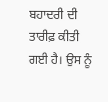ਬਹਾਦਰੀ ਦੀ ਤਾਰੀਫ਼ ਕੀਤੀ ਗਈ ਹੈ। ਉਸ ਨੂੰ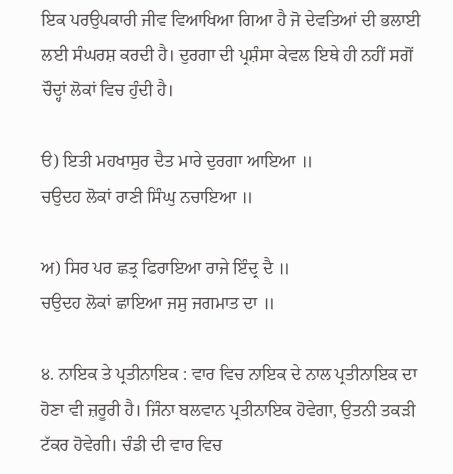ਇਕ ਪਰਉਪਕਾਰੀ ਜੀਵ ਵਿਆਖਿਆ ਗਿਆ ਹੈ ਜੋ ਦੇਵਤਿਆਂ ਦੀ ਭਲਾਈ ਲਈ ਸੰਘਰਸ਼ ਕਰਦੀ ਹੈ। ਦੁਰਗਾ ਦੀ ਪ੍ਰਸ਼ੰਸਾ ਕੇਵਲ ਇਥੇ ਹੀ ਨਹੀਂ ਸਗੋਂ ਚੌਦ੍ਹਾਂ ਲੋਕਾਂ ਵਿਚ ਹੁੰਦੀ ਹੈ।

ੳ) ਇਤੀ ਮਹਖਾਸੁਰ ਦੈਤ ਮਾਰੇ ਦੁਰਗਾ ਆਇਆ ॥
ਚਉਦਹ ਲੋਕਾਂ ਰਾਣੀ ਸਿੰਘੁ ਨਚਾਇਆ ॥

ਅ) ਸਿਰ ਪਰ ਛਤ੍ਰ ਫਿਰਾਇਆ ਰਾਜੇ ਇੰਦ੍ਰ ਦੈ ॥
ਚਉਦਹ ਲੋਕਾਂ ਛਾਇਆ ਜਸੁ ਜਗਮਾਤ ਦਾ ॥

੪. ਨਾਇਕ ਤੇ ਪ੍ਰਤੀਨਾਇਕ : ਵਾਰ ਵਿਚ ਨਾਇਕ ਦੇ ਨਾਲ ਪ੍ਰਤੀਨਾਇਕ ਦਾ ਹੋਣਾ ਵੀ ਜ਼ਰੂਰੀ ਹੈ। ਜਿੰਨਾ ਬਲਵਾਨ ਪ੍ਰਤੀਨਾਇਕ ਹੋਵੇਗਾ, ਉਤਨੀ ਤਕੜੀ ਟੱਕਰ ਹੋਵੇਗੀ। ਚੰਡੀ ਦੀ ਵਾਰ ਵਿਚ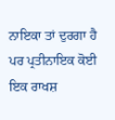ਨਾਇਕਾ ਤਾਂ ਦੁਰਗਾ ਹੈ ਪਰ ਪ੍ਰਤੀਨਾਇਕ ਕੋਈ ਇਕ ਰਾਖਸ਼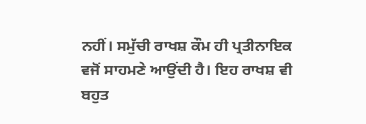ਨਹੀਂ। ਸਮੁੱਚੀ ਰਾਖਸ਼ ਕੌਮ ਹੀ ਪ੍ਰਤੀਨਾਇਕ ਵਜੋਂ ਸਾਹਮਣੇ ਆਉਂਦੀ ਹੈ। ਇਹ ਰਾਖਸ਼ ਵੀ ਬਹੁਤ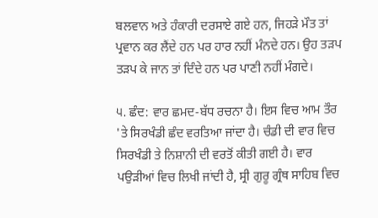ਬਲਵਾਨ ਅਤੇ ਹੰਕਾਰੀ ਦਰਸਾਏ ਗਏ ਹਨ, ਜਿਹੜੇ ਮੌਤ ਤਾਂ ਪ੍ਰਵਾਨ ਕਰ ਲੈਂਦੇ ਹਨ ਪਰ ਹਾਰ ਨਹੀਂ ਮੰਨਦੇ ਹਨ। ਉਹ ਤੜਪ ਤੜਪ ਕੇ ਜਾਨ ਤਾਂ ਦਿੰਦੇ ਹਨ ਪਰ ਪਾਣੀ ਨਹੀਂ ਮੰਗਦੇ।

੫. ਛੰਦ: ਵਾਰ ਛਮਦ-ਬੱਧ ਰਚਨਾ ਹੈ। ਇਸ ਵਿਚ ਆਮ ਤੌਰ 'ਤੇ ਸਿਰਖੰਡੀ ਛੰਦ ਵਰਤਿਆ ਜਾਂਦਾ ਹੈ। ਚੰਡੀ ਦੀ ਵਾਰ ਵਿਚ ਸਿਰਖੰਡੀ ਤੇ ਨਿਸ਼ਾਨੀ ਦੀ ਵਰਤੋਂ ਕੀਤੀ ਗਈ ਹੈ। ਵਾਰ ਪਉੜੀਆਂ ਵਿਚ ਲਿਖੀ ਜਾਂਦੀ ਹੈ, ਸ੍ਰੀ ਗੁਰੂ ਗ੍ਰੰਥ ਸਾਹਿਬ ਵਿਚ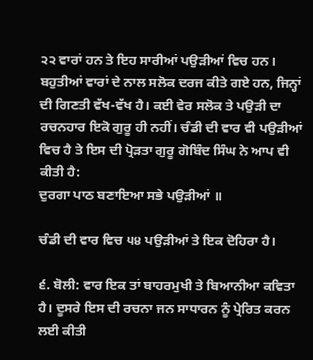੨੨ ਵਾਰਾਂ ਹਨ ਤੇ ਇਹ ਸਾਰੀਆਂ ਪਉੜੀਆਂ ਵਿਚ ਹਨ। ਬਹੁਤੀਆਂ ਵਾਰਾਂ ਦੇ ਨਾਲ ਸਲੋਕ ਦਰਜ ਕੀਤੇ ਗਏ ਹਨ, ਜਿਨ੍ਹਾਂ ਦੀ ਗਿਣਤੀ ਵੱਖ-ਵੱਖ ਹੈ। ਕਈ ਵੇਰ ਸਲੋਕ ਤੇ ਪਉੜੀ ਦਾ ਰਚਨਹਾਰ ਇਕੋ ਗੁਰੂ ਹੀ ਨਹੀਂ। ਚੰਡੀ ਦੀ ਵਾਰ ਵੀ ਪਉੜੀਆਂ ਵਿਚ ਹੈ ਤੇ ਇਸ ਦੀ ਪ੍ਰੋੜਤਾ ਗੁਰੂ ਗੋਬਿੰਦ ਸਿੰਘ ਨੇ ਆਪ ਵੀ ਕੀਤੀ ਹੈ:
ਦੁਰਗਾ ਪਾਠ ਬਣਾਇਆ ਸਭੇ ਪਉੜੀਆਂ ॥

ਚੰਡੀ ਦੀ ਵਾਰ ਵਿਚ ੫੪ ਪਉੜੀਆਂ ਤੇ ਇਕ ਦੋਹਿਰਾ ਹੈ।

੬. ਬੋਲੀ: ਵਾਰ ਇਕ ਤਾਂ ਬਾਹਰਮੁਖੀ ਤੇ ਬਿਆਨੀਆ ਕਵਿਤਾ ਹੈ। ਦੂਸਰੇ ਇਸ ਦੀ ਰਚਨਾ ਜਨ ਸਾਧਾਰਨ ਨੂੰ ਪ੍ਰੇਰਿਤ ਕਰਨ ਲਈ ਕੀਤੀ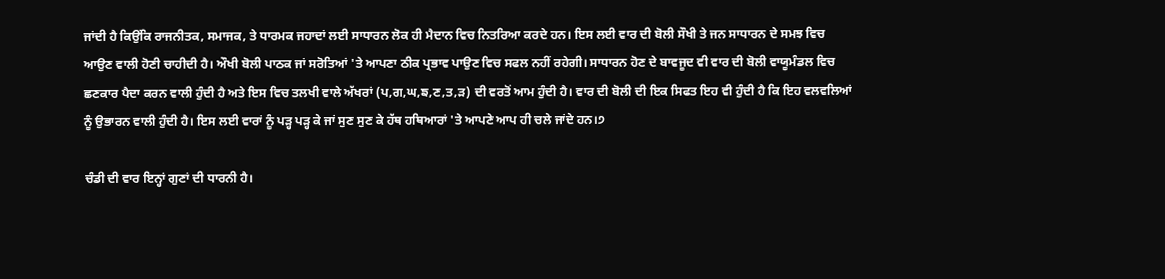ਜਾਂਦੀ ਹੈ ਕਿਉਂਕਿ ਰਾਜਨੀਤਕ, ਸਮਾਜਕ, ਤੇ ਧਾਰਮਕ ਜਹਾਦਾਂ ਲਈ ਸਾਧਾਰਨ ਲੋਕ ਹੀ ਮੈਦਾਨ ਵਿਚ ਨਿਤਰਿਆ ਕਰਦੇ ਹਨ। ਇਸ ਲਈ ਵਾਰ ਦੀ ਬੋਲੀ ਸੌਖੀ ਤੇ ਜਨ ਸਾਧਾਰਨ ਦੇ ਸਮਝ ਵਿਚ ਆਉਣ ਵਾਲੀ ਹੋਣੀ ਚਾਹੀਦੀ ਹੈ। ਔਖੀ ਬੋਲੀ ਪਾਠਕ ਜਾਂ ਸਰੋਤਿਆਂ 'ਤੇ ਆਪਣਾ ਠੀਕ ਪ੍ਰਭਾਵ ਪਾਉਣ ਵਿਚ ਸਫਲ ਨਹੀਂ ਰਹੇਗੀ। ਸਾਧਾਰਨ ਹੋਣ ਦੇ ਬਾਵਜੂਦ ਵੀ ਵਾਰ ਦੀ ਬੋਲੀ ਵਾਯੂਮੰਡਲ ਵਿਚ ਛਣਕਾਰ ਪੈਦਾ ਕਰਨ ਵਾਲੀ ਹੁੰਦੀ ਹੈ ਅਤੇ ਇਸ ਵਿਚ ਤਲਖੀ ਵਾਲੇ ਅੱਖਰਾਂ (ਪ,ਗ,ਘ,ਙ,ਣ,ਤ,ੜ) ਦੀ ਵਰਤੋਂ ਆਮ ਹੁੰਦੀ ਹੈ। ਵਾਰ ਦੀ ਬੋਲੀ ਦੀ ਇਕ ਸਿਫਤ ਇਹ ਵੀ ਹੁੰਦੀ ਹੈ ਕਿ ਇਹ ਵਲਵਲਿਆਂ ਨੂੰ ਉਭਾਰਨ ਵਾਲੀ ਹੁੰਦੀ ਹੈ। ਇਸ ਲਈ ਵਾਰਾਂ ਨੂੰ ਪੜ੍ਹ ਪੜ੍ਹ ਕੇ ਜਾਂ ਸੁਣ ਸੁਣ ਕੇ ਹੱਥ ਹਥਿਆਰਾਂ 'ਤੇ ਆਪਣੇ ਆਪ ਹੀ ਚਲੇ ਜਾਂਦੇ ਹਨ।੭

ਚੰਡੀ ਦੀ ਵਾਰ ਇਨ੍ਹਾਂ ਗੁਣਾਂ ਦੀ ਧਾਰਨੀ ਹੈ।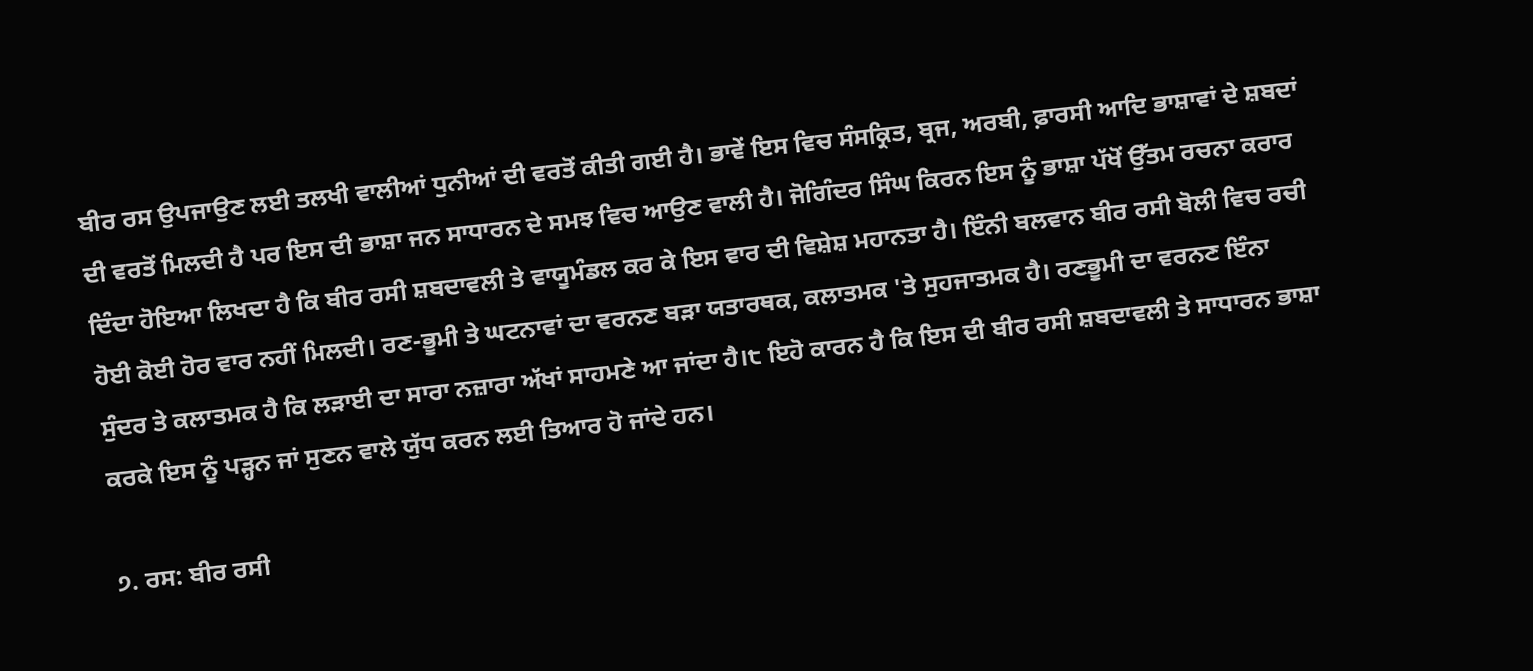ਬੀਰ ਰਸ ਉਪਜਾਉਣ ਲਈ ਤਲਖੀ ਵਾਲੀਆਂ ਧੁਨੀਆਂ ਦੀ ਵਰਤੋਂ ਕੀਤੀ ਗਈ ਹੈ। ਭਾਵੇਂ ਇਸ ਵਿਚ ਸੰਸਕ੍ਰਿਤ, ਬ੍ਰਜ, ਅਰਬੀ, ਫ਼ਾਰਸੀ ਆਦਿ ਭਾਸ਼ਾਵਾਂ ਦੇ ਸ਼ਬਦਾਂ ਦੀ ਵਰਤੋਂ ਮਿਲਦੀ ਹੈ ਪਰ ਇਸ ਦੀ ਭਾਸ਼ਾ ਜਨ ਸਾਧਾਰਨ ਦੇ ਸਮਝ ਵਿਚ ਆਉਣ ਵਾਲੀ ਹੈ। ਜੋਗਿੰਦਰ ਸਿੰਘ ਕਿਰਨ ਇਸ ਨੂੰ ਭਾਸ਼ਾ ਪੱਖੋਂ ਉੱਤਮ ਰਚਨਾ ਕਰਾਰ ਦਿੰਦਾ ਹੋਇਆ ਲਿਖਦਾ ਹੈ ਕਿ ਬੀਰ ਰਸੀ ਸ਼ਬਦਾਵਲੀ ਤੇ ਵਾਯੂਮੰਡਲ ਕਰ ਕੇ ਇਸ ਵਾਰ ਦੀ ਵਿਸ਼ੇਸ਼ ਮਹਾਨਤਾ ਹੈ। ਇੰਨੀ ਬਲਵਾਨ ਬੀਰ ਰਸੀ ਬੋਲੀ ਵਿਚ ਰਚੀ ਹੋਈ ਕੋਈ ਹੋਰ ਵਾਰ ਨਹੀਂ ਮਿਲਦੀ। ਰਣ-ਭੂਮੀ ਤੇ ਘਟਨਾਵਾਂ ਦਾ ਵਰਨਣ ਬੜਾ ਯਤਾਰਥਕ, ਕਲਾਤਮਕ 'ਤੇ ਸੁਹਜਾਤਮਕ ਹੈ। ਰਣਭੂਮੀ ਦਾ ਵਰਨਣ ਇੰਨਾ ਸੁੰਦਰ ਤੇ ਕਲਾਤਮਕ ਹੈ ਕਿ ਲੜਾਈ ਦਾ ਸਾਰਾ ਨਜ਼ਾਰਾ ਅੱਖਾਂ ਸਾਹਮਣੇ ਆ ਜਾਂਦਾ ਹੈ।੮ ਇਹੋ ਕਾਰਨ ਹੈ ਕਿ ਇਸ ਦੀ ਬੀਰ ਰਸੀ ਸ਼ਬਦਾਵਲੀ ਤੇ ਸਾਧਾਰਨ ਭਾਸ਼ਾ ਕਰਕੇ ਇਸ ਨੂੰ ਪੜ੍ਹਨ ਜਾਂ ਸੁਣਨ ਵਾਲੇ ਯੁੱਧ ਕਰਨ ਲਈ ਤਿਆਰ ਹੋ ਜਾਂਦੇ ਹਨ।

੭. ਰਸ: ਬੀਰ ਰਸੀ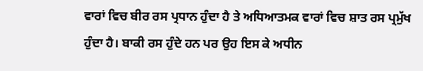ਵਾਰਾਂ ਵਿਚ ਬੀਰ ਰਸ ਪ੍ਰਧਾਨ ਹੁੰਦਾ ਹੈ ਤੇ ਅਧਿਆਤਮਕ ਵਾਰਾਂ ਵਿਚ ਸ਼ਾਤ ਰਸ ਪ੍ਰਮੁੱਖ ਹੁੰਦਾ ਹੈ। ਬਾਕੀ ਰਸ ਹੁੰਦੇ ਹਨ ਪਰ ਉਹ ਇਸ ਕੇ ਅਧੀਨ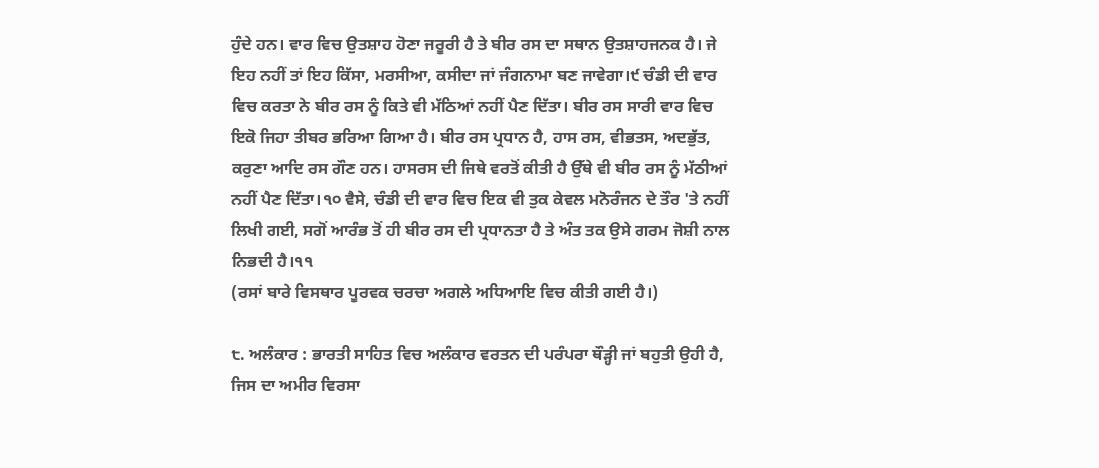ਹੁੰਦੇ ਹਨ। ਵਾਰ ਵਿਚ ਉਤਸ਼ਾਹ ਹੋਣਾ ਜਰੂਰੀ ਹੈ ਤੇ ਬੀਰ ਰਸ ਦਾ ਸਥਾਨ ਉਤਸ਼ਾਹਜਨਕ ਹੈ। ਜੇ ਇਹ ਨਹੀਂ ਤਾਂ ਇਹ ਕਿੱਸਾ, ਮਰਸੀਆ, ਕਸੀਦਾ ਜਾਂ ਜੰਗਨਾਮਾ ਬਣ ਜਾਵੇਗਾ।੯ ਚੰਡੀ ਦੀ ਵਾਰ ਵਿਚ ਕਰਤਾ ਨੇ ਬੀਰ ਰਸ ਨੂੰ ਕਿਤੇ ਵੀ ਮੱਠਿਆਂ ਨਹੀਂ ਪੈਣ ਦਿੱਤਾ। ਬੀਰ ਰਸ ਸਾਰੀ ਵਾਰ ਵਿਚ ਇਕੋ ਜਿਹਾ ਤੀਬਰ ਭਰਿਆ ਗਿਆ ਹੈ। ਬੀਰ ਰਸ ਪ੍ਰਧਾਨ ਹੈ, ਹਾਸ ਰਸ, ਵੀਭਤਸ, ਅਦਭੁੱਤ, ਕਰੁਣਾ ਆਦਿ ਰਸ ਗੌਣ ਹਨ। ਹਾਸਰਸ ਦੀ ਜਿਥੇ ਵਰਤੋਂ ਕੀਤੀ ਹੈ ਉੱਥੇ ਵੀ ਬੀਰ ਰਸ ਨੂੰ ਮੱਠੀਆਂ ਨਹੀਂ ਪੈਣ ਦਿੱਤਾ।੧੦ ਵੈਸੇ, ਚੰਡੀ ਦੀ ਵਾਰ ਵਿਚ ਇਕ ਵੀ ਤੁਕ ਕੇਵਲ ਮਨੋਰੰਜਨ ਦੇ ਤੌਰ 'ਤੇ ਨਹੀਂ ਲਿਖੀ ਗਈ, ਸਗੋਂ ਆਰੰਭ ਤੋਂ ਹੀ ਬੀਰ ਰਸ ਦੀ ਪ੍ਰਧਾਨਤਾ ਹੈ ਤੇ ਅੰਤ ਤਕ ਉਸੇ ਗਰਮ ਜੋਸ਼ੀ ਨਾਲ ਨਿਭਦੀ ਹੈ।੧੧
(ਰਸਾਂ ਬਾਰੇ ਵਿਸਥਾਰ ਪੂਰਵਕ ਚਰਚਾ ਅਗਲੇ ਅਧਿਆਇ ਵਿਚ ਕੀਤੀ ਗਈ ਹੈ।)

੮. ਅਲੰਕਾਰ : ਭਾਰਤੀ ਸਾਹਿਤ ਵਿਚ ਅਲੰਕਾਰ ਵਰਤਨ ਦੀ ਪਰੰਪਰਾ ਥੌੜ੍ਹੀ ਜਾਂ ਬਹੁਤੀ ਉਹੀ ਹੈ, ਜਿਸ ਦਾ ਅਮੀਰ ਵਿਰਸਾ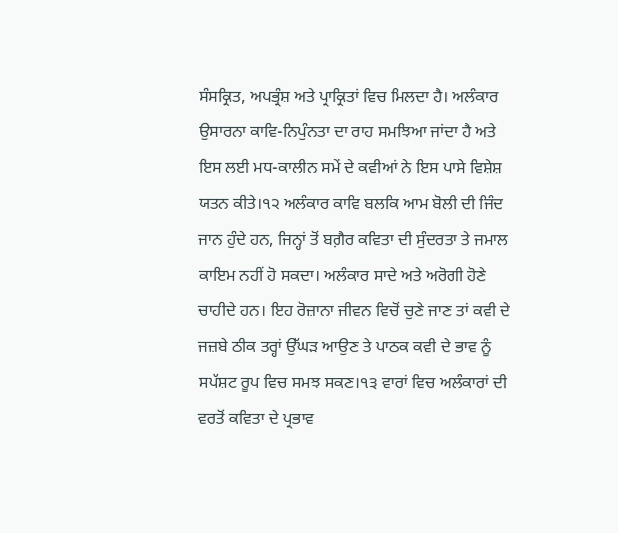ਸੰਸਕ੍ਰਿਤ, ਅਪਭ੍ਰੰਸ਼ ਅਤੇ ਪ੍ਰਾਕ੍ਰਿਤਾਂ ਵਿਚ ਮਿਲਦਾ ਹੈ। ਅਲੰਕਾਰ ਉਸਾਰਨਾ ਕਾਵਿ-ਨਿਪੁੰਨਤਾ ਦਾ ਰਾਹ ਸਮਝਿਆ ਜਾਂਦਾ ਹੈ ਅਤੇ ਇਸ ਲਈ ਮਧ-ਕਾਲੀਨ ਸਮੇਂ ਦੇ ਕਵੀਆਂ ਨੇ ਇਸ ਪਾਸੇ ਵਿਸ਼ੇਸ਼ ਯਤਨ ਕੀਤੇ।੧੨ ਅਲੰਕਾਰ ਕਾਵਿ ਬਲਕਿ ਆਮ ਬੋਲੀ ਦੀ ਜਿੰਦ ਜਾਨ ਹੁੰਦੇ ਹਨ, ਜਿਨ੍ਹਾਂ ਤੋਂ ਬਗ਼ੈਰ ਕਵਿਤਾ ਦੀ ਸੁੰਦਰਤਾ ਤੇ ਜਮਾਲ ਕਾਇਮ ਨਹੀਂ ਹੋ ਸਕਦਾ। ਅਲੰਕਾਰ ਸਾਦੇ ਅਤੇ ਅਰੋਗੀ ਹੋਣੇ ਚਾਹੀਦੇ ਹਨ। ਇਹ ਰੋਜ਼ਾਨਾ ਜੀਵਨ ਵਿਚੋਂ ਚੁਣੇ ਜਾਣ ਤਾਂ ਕਵੀ ਦੇ ਜਜ਼ਬੇ ਠੀਕ ਤਰ੍ਹਾਂ ਉੱਘੜ ਆਉਣ ਤੇ ਪਾਠਕ ਕਵੀ ਦੇ ਭਾਵ ਨੂੰ ਸਪੱਸ਼ਟ ਰੂਪ ਵਿਚ ਸਮਝ ਸਕਣ।੧੩ ਵਾਰਾਂ ਵਿਚ ਅਲੰਕਾਰਾਂ ਦੀ ਵਰਤੋਂ ਕਵਿਤਾ ਦੇ ਪ੍ਰਭਾਵ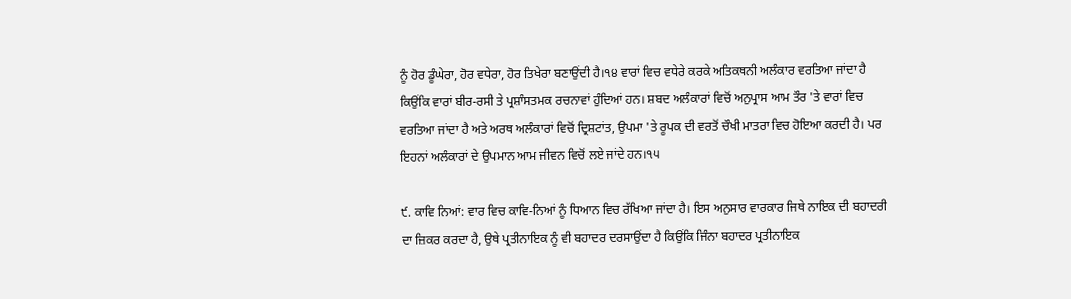ਨੂੰ ਹੋਰ ਡੂੰਘੇਰਾ, ਹੋਰ ਵਧੇਰਾ, ਹੋਰ ਤਿਖੇਰਾ ਬਣਾਉਂਦੀ ਹੈ।੧੪ ਵਾਰਾਂ ਵਿਚ ਵਧੇਰੇ ਕਰਕੇ ਅਤਿਕਥਨੀ ਅਲੰਕਾਰ ਵਰਤਿਆ ਜਾਂਦਾ ਹੈ ਕਿਉਂਕਿ ਵਾਰਾਂ ਬੀਰ-ਰਸੀ ਤੇ ਪ੍ਰਸ਼ਾੰਸਤਮਕ ਰਚਨਾਵਾਂ ਹੁੰਦਿਆਂ ਹਨ। ਸ਼ਬਦ ਅਲੰਕਾਰਾਂ ਵਿਚੋਂ ਅਨੁਪ੍ਰਾਸ ਆਮ ਤੌਰ 'ਤੇ ਵਾਰਾਂ ਵਿਚ ਵਰਤਿਆ ਜਾਂਦਾ ਹੈ ਅਤੇ ਅਰਥ ਅਲੰਕਾਰਾਂ ਵਿਚੋਂ ਦ੍ਰਿਸ਼ਟਾਂਤ, ਉਪਮਾ 'ਤੇ ਰੂਪਕ ਦੀ ਵਰਤੋਂ ਚੌਖੀ ਮਾਤਰਾ ਵਿਚ ਹੋਇਆ ਕਰਦੀ ਹੈ। ਪਰ ਇਹਨਾਂ ਅਲੰਕਾਰਾਂ ਦੇ ਉਪਮਾਨ ਆਮ ਜੀਵਨ ਵਿਚੋਂ ਲਏ ਜਾਂਦੇ ਹਨ।੧੫

੯. ਕਾਵਿ ਨਿਆਂ: ਵਾਰ ਵਿਚ ਕਾਵਿ-ਨਿਆਂ ਨੂੰ ਧਿਆਨ ਵਿਚ ਰੱਖਿਆ ਜਾਂਦਾ ਹੈ। ਇਸ ਅਨੁਸਾਰ ਵਾਰਕਾਰ ਜਿਥੇ ਨਾਇਕ ਦੀ ਬਹਾਦਰੀ ਦਾ ਜ਼ਿਕਰ ਕਰਦਾ ਹੈ, ਉਥੇ ਪ੍ਰਤੀਨਾਇਕ ਨੂੰ ਵੀ ਬਹਾਦਰ ਦਰਸਾਉਂਦਾ ਹੈ ਕਿਉਂਕਿ ਜਿੰਨਾ ਬਹਾਦਰ ਪ੍ਰਤੀਨਾਇਕ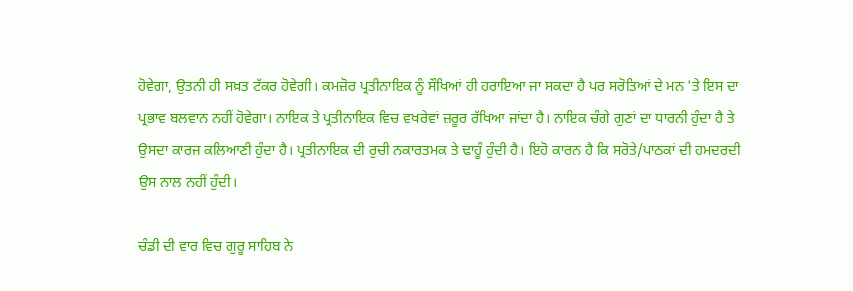ਹੋਵੇਗਾ, ਉਤਨੀ ਹੀ ਸਖ਼ਤ ਟੱਕਰ ਹੋਵੇਗੀ। ਕਮਜ਼ੋਰ ਪ੍ਰਤੀਨਾਇਕ ਨੂੰ ਸੌਖਿਆਂ ਹੀ ਹਰਾਇਆ ਜਾ ਸਕਦਾ ਹੈ ਪਰ ਸਰੋਤਿਆਂ ਦੇ ਮਨ 'ਤੇ ਇਸ ਦਾ ਪ੍ਰਭਾਵ ਬਲਵਾਨ ਨਹੀਂ ਹੋਵੇਗਾ। ਨਾਇਕ ਤੇ ਪ੍ਰਤੀਨਾਇਕ ਵਿਚ ਵਖਰੇਵਾਂ ਜ਼ਰੂਰ ਰੱਖਿਆ ਜਾਂਦਾ ਹੈ। ਨਾਇਕ ਚੰਗੇ ਗੁਣਾਂ ਦਾ ਧਾਰਨੀ ਹੁੰਦਾ ਹੈ ਤੇ ਉਸਦਾ ਕਾਰਜ ਕਲਿਆਣੀ ਹੁੰਦਾ ਹੈ। ਪ੍ਰਤੀਨਾਇਕ ਦੀ ਰੁਚੀ ਨਕਾਰਤਮਕ ਤੇ ਢਾਹੂੰ ਹੁੰਦੀ ਹੈ। ਇਹੋ ਕਾਰਨ ਹੈ ਕਿ ਸਰੋਤੇ/ਪਾਠਕਾਂ ਦੀ ਹਮਦਰਦੀ ਉਸ ਨਾਲ ਨਹੀਂ ਹੁੰਦੀ।

ਚੰਡੀ ਦੀ ਵਾਰ ਵਿਚ ਗੁਰੂ ਸਾਹਿਬ ਨੇ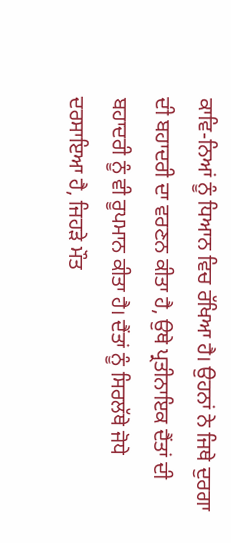ਕਾਵਿ-ਨਿਆਂ ਨੂੰ ਧਿਆਨ ਵਿਚ ਰੱਖਿਆ ਹੈ। ਉਹਨਾਂ ਨੇ ਜਿਥੇ ਦੁਰਗਾ ਦੀ ਬਹਾਦਰੀ ਦਾ ਵਰਣਨ ਕੀਤਾ ਹੈ, ਉਥੇ ਪ੍ਰਤੀਨਾਇਕ ਦੈਂਤਾਂ ਦੀ ਬਹਾਦਰੀ ਨੂੰ ਵੀ ਰੂਪਮਾਨ ਕੀਤਾ ਹੈ। ਦੈਂਤਾਂ ਨੂੰ ਸਿਰਲੱਥੇ ਜੋਧੇ ਦਰਸਾਇਆ ਹੈ, ਜਿਹੜੇ ਮੌਤ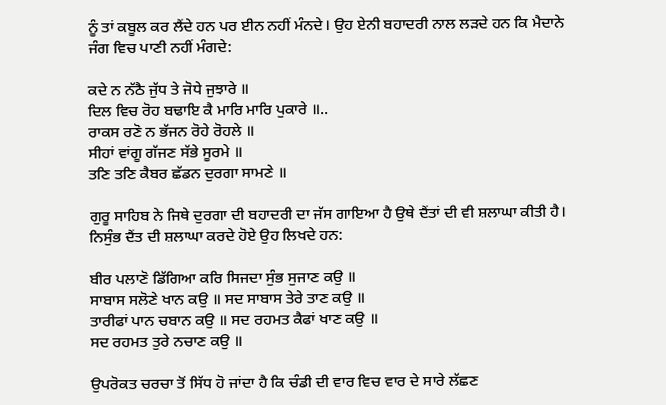ਨੂੰ ਤਾਂ ਕਬੂਲ ਕਰ ਲੈਂਦੇ ਹਨ ਪਰ ਈਨ ਨਹੀਂ ਮੰਨਦੇ। ਉਹ ਏਨੀ ਬਹਾਦਰੀ ਨਾਲ ਲੜਦੇ ਹਨ ਕਿ ਮੈਦਾਨੇ ਜੰਗ ਵਿਚ ਪਾਣੀ ਨਹੀਂ ਮੰਗਦੇ:

ਕਦੇ ਨ ਨੱਠੈ ਜੁੱਧ ਤੇ ਜੋਧੇ ਜੁਝਾਰੇ ॥
ਦਿਲ ਵਿਚ ਰੋਹ ਬਢਾਇ ਕੈ ਮਾਰਿ ਮਾਰਿ ਪੁਕਾਰੇ ॥..
ਰਾਕਸ ਰਣੋ ਨ ਭੱਜਨ ਰੋਹੇ ਰੋਹਲੇ ॥
ਸੀਹਾਂ ਵਾਂਗੂ ਗੱਜਣ ਸੱਭੇ ਸੂਰਮੇ ॥
ਤਣਿ ਤਣਿ ਕੈਬਰ ਛੱਡਨ ਦੁਰਗਾ ਸਾਮਣੇ ॥

ਗੁਰੂ ਸਾਹਿਬ ਨੇ ਜਿਥੇ ਦੁਰਗਾ ਦੀ ਬਹਾਦਰੀ ਦਾ ਜੱਸ ਗਾਇਆ ਹੈ ਉਥੇ ਦੈਂਤਾਂ ਦੀ ਵੀ ਸ਼ਲਾਘਾ ਕੀਤੀ ਹੈ। ਨਿਸੁੰਭ ਦੈਂਤ ਦੀ ਸ਼ਲਾਘਾ ਕਰਦੇ ਹੋਏ ਉਹ ਲਿਖਦੇ ਹਨ:

ਬੀਰ ਪਲਾਣੋ ਡਿੱਗਿਆ ਕਰਿ ਸਿਜਦਾ ਸੁੰਭ ਸੁਜਾਣ ਕਉ ॥
ਸਾਬਾਸ ਸਲੋਣੇ ਖਾਨ ਕਉ ॥ ਸਦ ਸਾਬਾਸ ਤੇਰੇ ਤਾਣ ਕਉ ॥
ਤਾਰੀਫਾਂ ਪਾਨ ਚਬਾਨ ਕਉ ॥ ਸਦ ਰਹਮਤ ਕੈਫਾਂ ਖਾਣ ਕਉ ॥
ਸਦ ਰਹਮਤ ਤੁਰੇ ਨਚਾਣ ਕਉ ॥

ਉਪਰੋਕਤ ਚਰਚਾ ਤੋਂ ਸਿੱਧ ਹੋ ਜਾਂਦਾ ਹੈ ਕਿ ਚੰਡੀ ਦੀ ਵਾਰ ਵਿਚ ਵਾਰ ਦੇ ਸਾਰੇ ਲੱਛਣ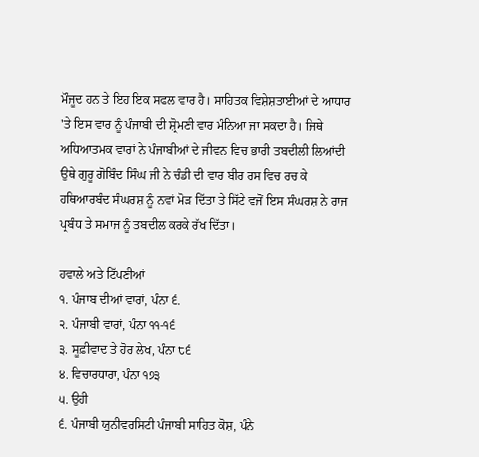ਮੌਜੂਦ ਹਨ ਤੇ ਇਹ ਇਕ ਸਫਲ ਵਾਰ ਹੈ। ਸਾਹਿਤਕ ਵਿਸ਼ੇਸ਼ਤਾਈਆਂ ਦੇ ਆਧਾਰ 'ਤੇ ਇਸ ਵਾਰ ਨੂੰ ਪੰਜਾਬੀ ਦੀ ਸ਼੍ਰੋਮਣੀ ਵਾਰ ਮੰਨਿਆ ਜਾ ਸਕਦਾ ਹੈ। ਜਿਥੇ ਅਧਿਆਤਮਕ ਵਾਰਾਂ ਨੇ ਪੰਜਾਬੀਆਂ ਦੇ ਜੀਵਨ ਵਿਚ ਭਾਰੀ ਤਬਦੀਲੀ ਲਿਆਂਦੀ ਉਥੇ ਗੁਰੂ ਗੋਬਿੰਦ ਸਿੰਘ ਜੀ ਨੇ ਚੰਡੀ ਦੀ ਵਾਰ ਬੀਰ ਰਸ ਵਿਚ ਰਚ ਕੇ ਹਥਿਆਰਬੰਦ ਸੰਘਰਸ਼ ਨੂੰ ਨਵਾਂ ਮੋੜ ਦਿੱਤਾ ਤੇ ਸਿੱਟੇ ਵਜੋਂ ਇਸ ਸੰਘਰਸ਼ ਨੇ ਰਾਜ ਪ੍ਰਬੰਧ ਤੇ ਸਮਾਜ ਨੂੰ ਤਬਦੀਲ ਕਰਕੇ ਰੱਖ ਦਿੱਤਾ।

ਹਵਾਲੇ ਅਤੇ ਟਿੱਪਣੀਆਂ
੧. ਪੰਜਾਬ ਦੀਆਂ ਵਾਰਾਂ, ਪੰਨਾ ੬.
੨. ਪੰਜਾਬੀ ਵਾਰਾਂ, ਪੰਨਾ ੧੧-੧੬
੩. ਸੂਫ਼ੀਵਾਦ ਤੇ ਹੋਰ ਲੇਖ, ਪੰਨਾ ੮੬
੪. ਵਿਚਾਰਧਾਰਾ, ਪੰਨਾ ੧੭੩
੫. ਉਹੀ
੬. ਪੰਜਾਬੀ ਯੁਨੀਵਰਸਿਟੀ ਪੰਜਾਬੀ ਸਾਹਿਤ ਕੋਸ਼, ਪੰਨੇ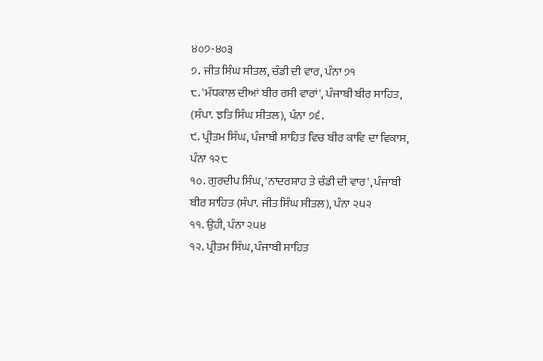੪੦੭-੪੦੩
੭. ਜੀਤ ਸਿੰਘ ਸੀਤਲ, ਚੰਡੀ ਦੀ ਵਾਰ, ਪੰਨਾ ੭੧
੮. 'ਮੱਧਕਾਲ ਦੀਆਂ ਬੀਰ ਰਸੀ ਵਾਰਾਂ', ਪੰਜਾਬੀ ਬੀਰ ਸਾਹਿਤ, (ਸੰਪਾ. ਝਤਿ ਸਿੰਘ ਸੀਤਲ), ਪੰਨਾ ੭੬.
੯. ਪ੍ਰੀਤਮ ਸਿੰਘ, ਪੰਜਾਬੀ ਸਾਹਿਤ ਵਿਚ ਬੀਰ ਕਾਵਿ ਦਾ ਵਿਕਾਸ, ਪੰਨਾ ੧੨੮
੧੦. ਗੁਰਦੀਪ ਸਿੰਘ, 'ਨਾਦਰਸ਼ਾਹ ਤੇ ਚੰਡੀ ਦੀ ਵਾਰ', ਪੰਜਾਬੀ ਬੀਰ ਸਾਹਿਤ (ਸੰਪਾ. ਜੀਤ ਸਿੰਘ ਸੀਤਲ), ਪੰਨਾ ੨੫੨
੧੧. ਉਹੀ, ਪੰਨਾ ੨੫੪
੧੨. ਪ੍ਰੀਤਮ ਸਿੰਘ, ਪੰਜਾਬੀ ਸਾਹਿਤ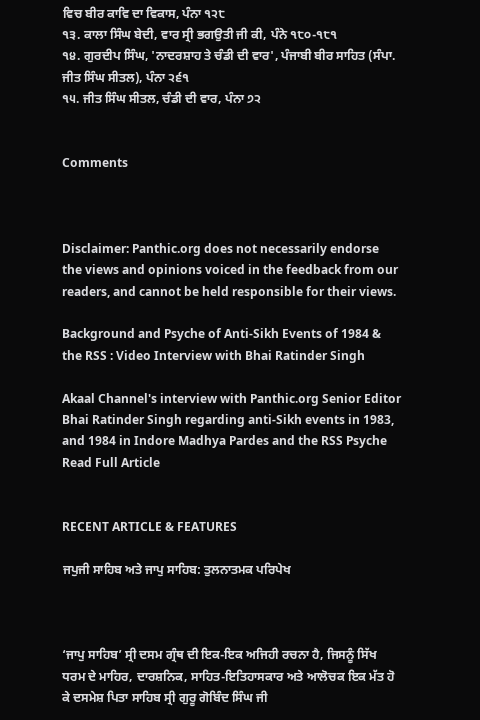ਵਿਚ ਬੀਰ ਕਾਵਿ ਦਾ ਵਿਕਾਸ, ਪੰਨਾ ੧੨੮
੧੩. ਕਾਲਾ ਸਿੰਘ ਬੇਦੀ, ਵਾਰ ਸ੍ਰੀ ਭਗਉਤੀ ਜੀ ਕੀ, ਪੰਨੇ ੧੮੦-੧੮੧
੧੪. ਗੁਰਦੀਪ ਸਿੰਘ, 'ਨਾਦਰਸ਼ਾਹ ਤੇ ਚੰਡੀ ਦੀ ਵਾਰ', ਪੰਜਾਬੀ ਬੀਰ ਸਾਹਿਤ (ਸੰਪਾ. ਜੀਤ ਸਿੰਘ ਸੀਤਲ), ਪੰਨਾ ੨੬੧
੧੫. ਜੀਤ ਸਿੰਘ ਸੀਤਲ, ਚੰਡੀ ਦੀ ਵਾਰ, ਪੰਨਾ ੭੨


Comments



Disclaimer: Panthic.org does not necessarily endorse the views and opinions voiced in the feedback from our readers, and cannot be held responsible for their views.

Background and Psyche of Anti-Sikh Events of 1984 & the RSS : Video Interview with Bhai Ratinder Singh

Akaal Channel's interview with Panthic.org Senior Editor Bhai Ratinder Singh regarding anti-Sikh events in 1983, and 1984 in Indore Madhya Pardes and the RSS Psyche
Read Full Article


RECENT ARTICLE & FEATURES

ਜਪੁਜੀ ਸਾਹਿਬ ਅਤੇ ਜਾਪੁ ਸਾਹਿਬ: ਤੁਲਨਾਤਮਕ ਪਰਿਪੇਖ



‘ਜਾਪੁ ਸਾਹਿਬ’ ਸ੍ਰੀ ਦਸਮ ਗ੍ਰੰਥ ਦੀ ਇਕ-ਇਕ ਅਜਿਹੀ ਰਚਨਾ ਹੈ, ਜਿਸਨੂੰ ਸਿੱਖ ਧਰਮ ਦੇ ਮਾਹਿਰ, ਦਾਰਸ਼ਨਿਕ, ਸਾਹਿਤ-ਇਤਿਹਾਸਕਾਰ ਅਤੇ ਆਲੋਚਕ ਇਕ ਮੱਤ ਹੋ ਕੇ ਦਸਮੇਸ਼ ਪਿਤਾ ਸਾਹਿਬ ਸ੍ਰੀ ਗੁਰੂ ਗੋਬਿੰਦ ਸਿੰਘ ਜੀ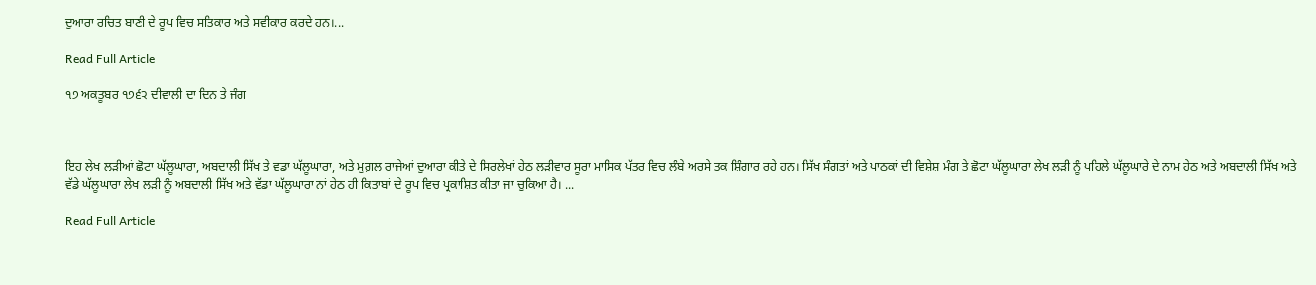ਦੁਆਰਾ ਰਚਿਤ ਬਾਣੀ ਦੇ ਰੂਪ ਵਿਚ ਸਤਿਕਾਰ ਅਤੇ ਸਵੀਕਾਰ ਕਰਦੇ ਹਨ।...

Read Full Article

੧੭ ਅਕਤੂਬਰ ੧੭੬੨ ਦੀਵਾਲੀ ਦਾ ਦਿਨ ਤੇ ਜੰਗ



ਇਹ ਲੇਖ ਲੜੀਆਂ ਛੋਟਾ ਘੱਲੂਘਾਰਾ, ਅਬਦਾਲੀ ਸਿੱਖ ਤੇ ਵਡਾ ਘੱਲੂਘਾਰਾ, ਅਤੇ ਮੁਗ਼ਲ ਰਾਜੇਆਂ ਦੁਆਰਾ ਕੀਤੇ ਦੇ ਸਿਰਲੇਖਾਂ ਹੇਠ ਲੜੀਵਾਰ ਸੂਰਾ ਮਾਸਿਕ ਪੱਤਰ ਵਿਚ ਲੰਬੇ ਅਰਸੇ ਤਕ ਸ਼ਿੰਗਾਰ ਰਹੇ ਹਨ। ਸਿੱਖ ਸੰਗਤਾਂ ਅਤੇ ਪਾਠਕਾਂ ਦੀ ਵਿਸ਼ੇਸ਼ ਮੰਗ ਤੇ ਛੋਟਾ ਘੱਲੂਘਾਰਾ ਲੇਖ ਲੜੀ ਨੂੰ ਪਹਿਲੇ ਘੱਲੂਘਾਰੇ ਦੇ ਨਾਮ ਹੇਠ ਅਤੇ ਅਬਦਾਲੀ ਸਿੱਖ ਅਤੇ ਵੱਡੇ ਘੱਲੂਘਾਰਾ ਲੇਖ ਲੜੀ ਨੂੰ ਅਬਦਾਲੀ ਸਿੱਖ ਅਤੇ ਵੱਡਾ ਘੱਲੂਘਾਰਾ ਨਾਂ ਹੇਠ ਹੀ ਕਿਤਾਬਾਂ ਦੇ ਰੂਪ ਵਿਚ ਪ੍ਰਕਾਸ਼ਿਤ ਕੀਤਾ ਜਾ ਚੁਕਿਆ ਹੈ। ...

Read Full Article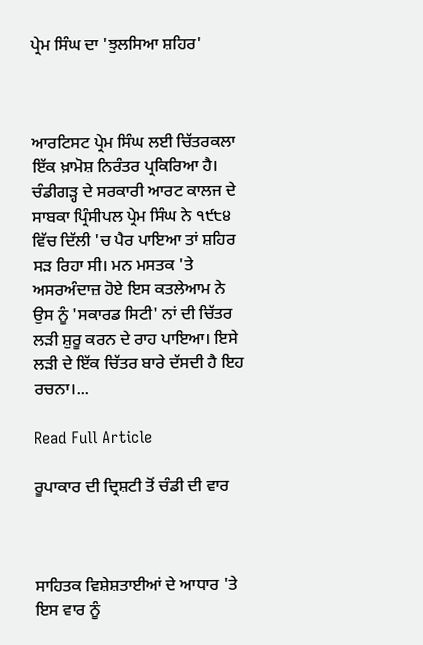ਪ੍ਰੇਮ ਸਿੰਘ ਦਾ 'ਝੁਲਸਿਆ ਸ਼ਹਿਰ'



ਆਰਟਿਸਟ ਪ੍ਰੇਮ ਸਿੰਘ ਲਈ ਚਿੱਤਰਕਲਾ ਇੱਕ ਖ਼ਾਮੋਸ਼ ਨਿਰੰਤਰ ਪ੍ਰਕਿਰਿਆ ਹੈ। ਚੰਡੀਗੜ੍ਹ ਦੇ ਸਰਕਾਰੀ ਆਰਟ ਕਾਲਜ ਦੇ ਸਾਬਕਾ ਪ੍ਰਿੰਸੀਪਲ ਪ੍ਰੇਮ ਸਿੰਘ ਨੇ ੧੯੮੪ ਵਿੱਚ ਦਿੱਲੀ 'ਚ ਪੈਰ ਪਾਇਆ ਤਾਂ ਸ਼ਹਿਰ ਸੜ ਰਿਹਾ ਸੀ। ਮਨ ਮਸਤਕ 'ਤੇ ਅਸਰਅੰਦਾਜ਼ ਹੋਏ ਇਸ ਕਤਲੇਆਮ ਨੇ ਉਸ ਨੂੰ 'ਸਕਾਰਡ ਸਿਟੀ' ਨਾਂ ਦੀ ਚਿੱਤਰ ਲੜੀ ਸ਼ੁਰੂ ਕਰਨ ਦੇ ਰਾਹ ਪਾਇਆ। ਇਸੇ ਲੜੀ ਦੇ ਇੱਕ ਚਿੱਤਰ ਬਾਰੇ ਦੱਸਦੀ ਹੈ ਇਹ ਰਚਨਾ।...

Read Full Article

ਰੂਪਾਕਾਰ ਦੀ ਦ੍ਰਿਸ਼ਟੀ ਤੋਂ ਚੰਡੀ ਦੀ ਵਾਰ



ਸਾਹਿਤਕ ਵਿਸ਼ੇਸ਼ਤਾਈਆਂ ਦੇ ਆਧਾਰ 'ਤੇ ਇਸ ਵਾਰ ਨੂੰ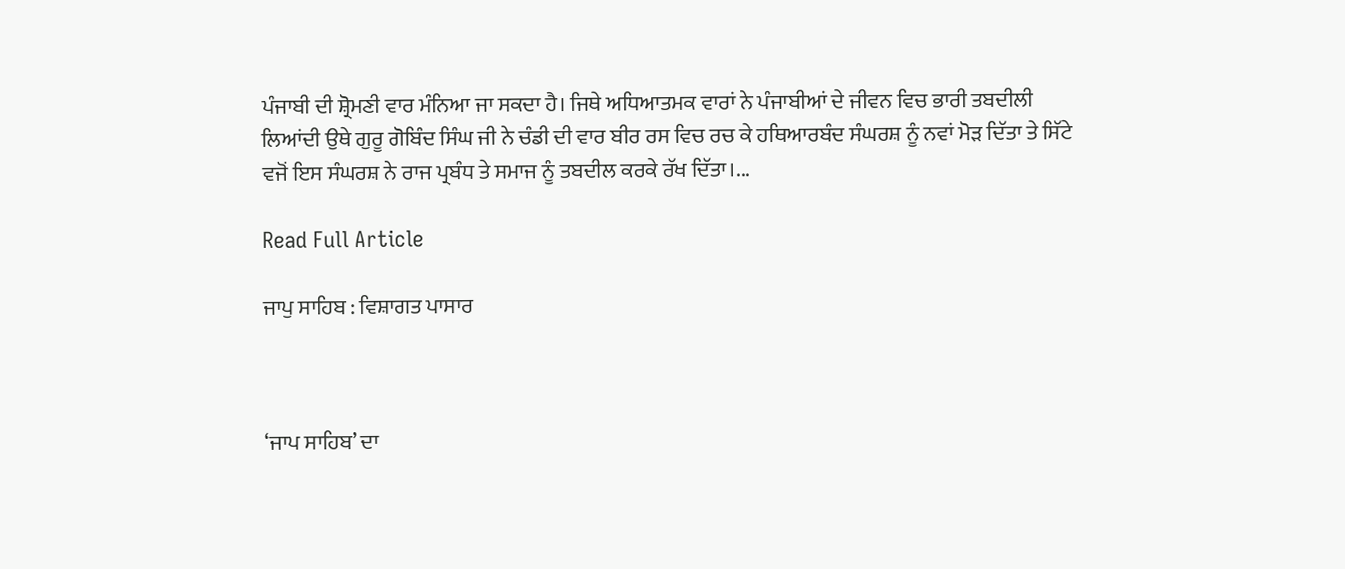ਪੰਜਾਬੀ ਦੀ ਸ਼੍ਰੋਮਣੀ ਵਾਰ ਮੰਨਿਆ ਜਾ ਸਕਦਾ ਹੈ। ਜਿਥੇ ਅਧਿਆਤਮਕ ਵਾਰਾਂ ਨੇ ਪੰਜਾਬੀਆਂ ਦੇ ਜੀਵਨ ਵਿਚ ਭਾਰੀ ਤਬਦੀਲੀ ਲਿਆਂਦੀ ਉਥੇ ਗੁਰੂ ਗੋਬਿੰਦ ਸਿੰਘ ਜੀ ਨੇ ਚੰਡੀ ਦੀ ਵਾਰ ਬੀਰ ਰਸ ਵਿਚ ਰਚ ਕੇ ਹਥਿਆਰਬੰਦ ਸੰਘਰਸ਼ ਨੂੰ ਨਵਾਂ ਮੋੜ ਦਿੱਤਾ ਤੇ ਸਿੱਟੇ ਵਜੋਂ ਇਸ ਸੰਘਰਸ਼ ਨੇ ਰਾਜ ਪ੍ਰਬੰਧ ਤੇ ਸਮਾਜ ਨੂੰ ਤਬਦੀਲ ਕਰਕੇ ਰੱਖ ਦਿੱਤਾ।...

Read Full Article

ਜਾਪੁ ਸਾਹਿਬ : ਵਿਸ਼ਾਗਤ ਪਾਸਾਰ



‘ਜਾਪ ਸਾਹਿਬ’ ਦਾ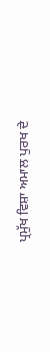ਪ੍ਰਮੁੱਖ ਵਿਸ਼ਾ ਅਮਾਲ ਪੁਰਖ ਦੇ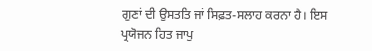ਗੁਣਾਂ ਦੀ ਉਸਤਤਿ ਜਾਂ ਸਿਫ਼ਤ-ਸਲਾਹ ਕਰਨਾ ਹੈ। ਇਸ ਪ੍ਰਯੋਜਨ ਹਿਤ ਜਾਪੁ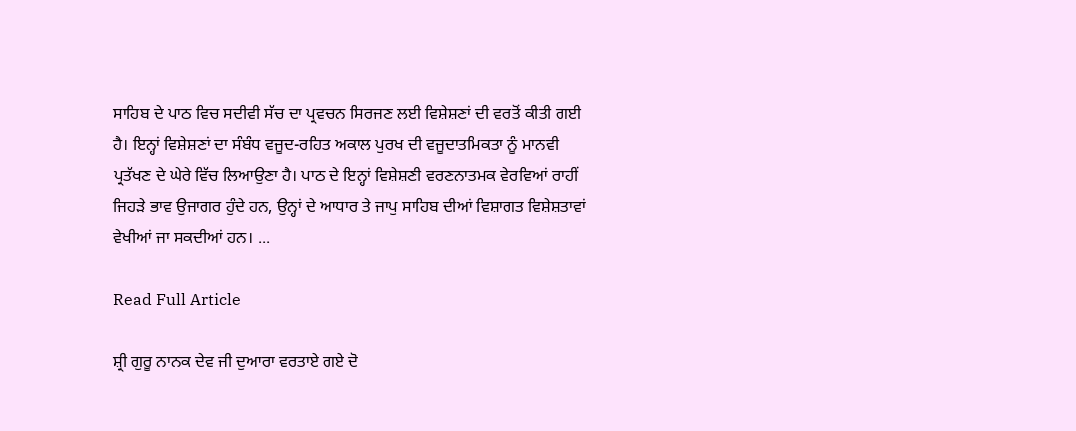ਸਾਹਿਬ ਦੇ ਪਾਠ ਵਿਚ ਸਦੀਵੀ ਸੱਚ ਦਾ ਪ੍ਰਵਚਨ ਸਿਰਜਣ ਲਈ ਵਿਸ਼ੇਸ਼ਣਾਂ ਦੀ ਵਰਤੋਂ ਕੀਤੀ ਗਈ ਹੈ। ਇਨ੍ਹਾਂ ਵਿਸ਼ੇਸ਼ਣਾਂ ਦਾ ਸੰਬੰਧ ਵਜੂਦ-ਰਹਿਤ ਅਕਾਲ ਪੁਰਖ ਦੀ ਵਜੂਦਾਤਮਿਕਤਾ ਨੂੰ ਮਾਨਵੀ ਪ੍ਰਤੱਖਣ ਦੇ ਘੇਰੇ ਵਿੱਚ ਲਿਆਉਣਾ ਹੈ। ਪਾਠ ਦੇ ਇਨ੍ਹਾਂ ਵਿਸ਼ੇਸ਼ਣੀ ਵਰਣਨਾਤਮਕ ਵੇਰਵਿਆਂ ਰਾਹੀਂ ਜਿਹੜੇ ਭਾਵ ਉਜਾਗਰ ਹੁੰਦੇ ਹਨ, ਉਨ੍ਹਾਂ ਦੇ ਆਧਾਰ ਤੇ ਜਾਪੁ ਸਾਹਿਬ ਦੀਆਂ ਵਿਸ਼ਾਗਤ ਵਿਸ਼ੇਸ਼ਤਾਵਾਂ ਵੇਖੀਆਂ ਜਾ ਸਕਦੀਆਂ ਹਨ। ...

Read Full Article

ਸ਼੍ਰੀ ਗੁਰੂ ਨਾਨਕ ਦੇਵ ਜੀ ਦੁਆਰਾ ਵਰਤਾਏ ਗਏ ਦੋ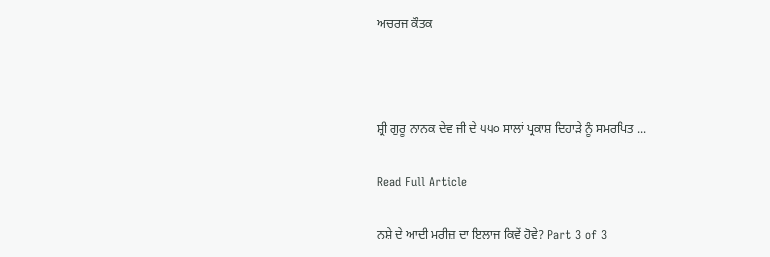ਅਚਰਜ ਕੌਤਕ



ਸ਼੍ਰੀ ਗੁਰੂ ਨਾਨਕ ਦੇਵ ਜੀ ਦੇ ੫੫੦ ਸਾਲਾਂ ਪ੍ਰਕਾਸ਼ ਦਿਹਾੜੇ ਨੂੰ ਸਮਰਪਿਤ ...

Read Full Article

ਨਸ਼ੇ ਦੇ ਆਦੀ ਮਰੀਜ਼ ਦਾ ਇਲਾਜ ਕਿਵੇਂ ਹੋਵੇ? Part 3 of 3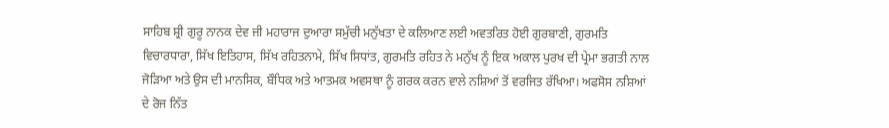ਸਾਹਿਬ ਸ਼੍ਰੀ ਗੁਰੂ ਨਾਨਕ ਦੇਵ ਜੀ ਮਹਾਰਾਜ ਦੁਆਰਾ ਸਮੁੱਚੀ ਮਨੁੱਖਤਾ ਦੇ ਕਲਿਆਣ ਲਈ ਅਵਤਰਿਤ ਹੋਈ ਗੁਰਬਾਣੀ, ਗੁਰਮਤਿ ਵਿਚਾਰਧਾਰਾ, ਸਿੱਖ ਇਤਿਹਾਸ, ਸਿੱਖ ਰਹਿਤਨਾਮੇ, ਸਿੱਖ ਸਿਧਾਂਤ, ਗੁਰਮਤਿ ਰਹਿਤ ਨੇ ਮਨੁੱਖ ਨੂੰ ਇਕ ਅਕਾਲ ਪੁਰਖ ਦੀ ਪ੍ਰੇਮਾ ਭਗਤੀ ਨਾਲ ਜੋੜਿਆ ਅਤੇ ਉਸ ਦੀ ਮਾਨਸਿਕ, ਬੌਧਿਕ ਅਤੇ ਆਤਮਕ ਅਵਸਥਾ ਨੂੰ ਗਰਕ ਕਰਨ ਵਾਲੇ ਨਸ਼ਿਆਂ ਤੋਂ ਵਰਜਿਤ ਰੱਖਿਆ। ਅਫਸੋਸ ਨਸ਼ਿਆਂ ਦੇ ਰੋਜ ਨਿੱਤ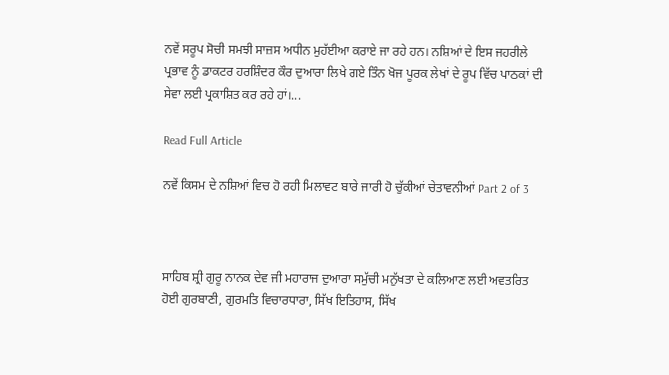ਨਵੇਂ ਸਰੂਪ ਸੋਚੀ ਸਮਝੀ ਸਾਜ਼ਸ ਅਧੀਨ ਮੁਹੱਈਆ ਕਰਾਏ ਜਾ ਰਹੇ ਹਨ। ਨਸ਼ਿਆਂ ਦੇ ਇਸ ਜਹਰੀਲੇ ਪ੍ਰਭਾਵ ਨੂੰ ਡਾਕਟਰ ਹਰਸ਼ਿੰਦਰ ਕੌਰ ਦੁਆਰਾ ਲਿਖੇ ਗਏ ਤਿੰਨ ਖੋਜ ਪੂਰਕ ਲੇਖਾਂ ਦੇ ਰੂਪ ਵਿੱਚ ਪਾਠਕਾਂ ਦੀ ਸੇਵਾ ਲਈ ਪ੍ਰਕਾਸ਼ਿਤ ਕਰ ਰਹੇ ਹਾਂ।...

Read Full Article

ਨਵੇਂ ਕਿਸਮ ਦੇ ਨਸ਼ਿਆਂ ਵਿਚ ਹੋ ਰਹੀ ਮਿਲਾਵਟ ਬਾਰੇ ਜਾਰੀ ਹੋ ਚੁੱਕੀਆਂ ਚੇਤਾਵਨੀਆਂ Part 2 of 3



ਸਾਹਿਬ ਸ਼੍ਰੀ ਗੁਰੂ ਨਾਨਕ ਦੇਵ ਜੀ ਮਹਾਰਾਜ ਦੁਆਰਾ ਸਮੁੱਚੀ ਮਨੁੱਖਤਾ ਦੇ ਕਲਿਆਣ ਲਈ ਅਵਤਰਿਤ ਹੋਈ ਗੁਰਬਾਣੀ, ਗੁਰਮਤਿ ਵਿਚਾਰਧਾਰਾ, ਸਿੱਖ ਇਤਿਹਾਸ, ਸਿੱਖ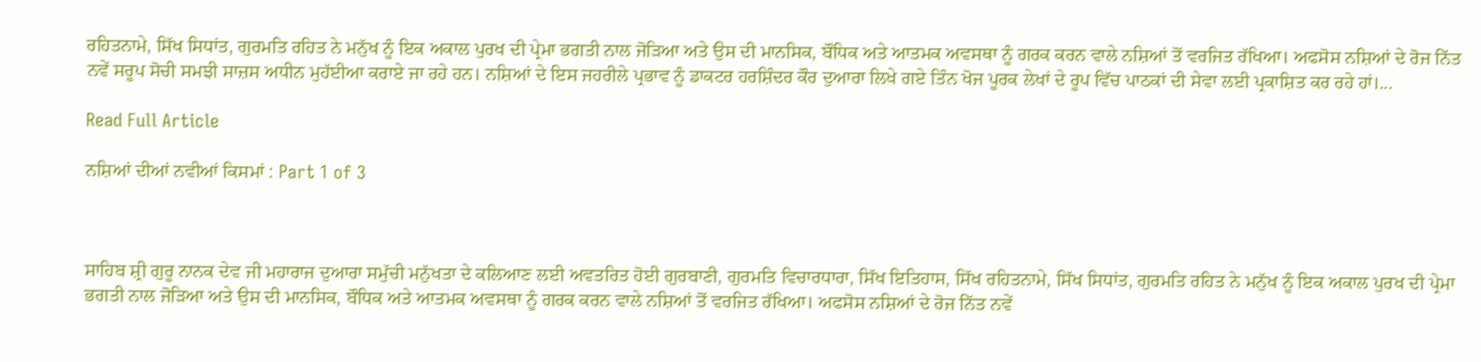ਰਹਿਤਨਾਮੇ, ਸਿੱਖ ਸਿਧਾਂਤ, ਗੁਰਮਤਿ ਰਹਿਤ ਨੇ ਮਨੁੱਖ ਨੂੰ ਇਕ ਅਕਾਲ ਪੁਰਖ ਦੀ ਪ੍ਰੇਮਾ ਭਗਤੀ ਨਾਲ ਜੋੜਿਆ ਅਤੇ ਉਸ ਦੀ ਮਾਨਸਿਕ, ਬੌਧਿਕ ਅਤੇ ਆਤਮਕ ਅਵਸਥਾ ਨੂੰ ਗਰਕ ਕਰਨ ਵਾਲੇ ਨਸ਼ਿਆਂ ਤੋਂ ਵਰਜਿਤ ਰੱਖਿਆ। ਅਫਸੋਸ ਨਸ਼ਿਆਂ ਦੇ ਰੋਜ ਨਿੱਤ ਨਵੇਂ ਸਰੂਪ ਸੋਚੀ ਸਮਝੀ ਸਾਜ਼ਸ ਅਧੀਨ ਮੁਹੱਈਆ ਕਰਾਏ ਜਾ ਰਹੇ ਹਨ। ਨਸ਼ਿਆਂ ਦੇ ਇਸ ਜਹਰੀਲੇ ਪ੍ਰਭਾਵ ਨੂੰ ਡਾਕਟਰ ਹਰਸ਼ਿੰਦਰ ਕੌਰ ਦੁਆਰਾ ਲਿਖੇ ਗਏ ਤਿੰਨ ਖੋਜ ਪੂਰਕ ਲੇਖਾਂ ਦੇ ਰੂਪ ਵਿੱਚ ਪਾਠਕਾਂ ਦੀ ਸੇਵਾ ਲਈ ਪ੍ਰਕਾਸ਼ਿਤ ਕਰ ਰਹੇ ਹਾਂ।...

Read Full Article

ਨਸ਼ਿਆਂ ਦੀਆਂ ਨਵੀਆਂ ਕਿਸਮਾਂ : Part 1 of 3



ਸਾਹਿਬ ਸ਼੍ਰੀ ਗੁਰੂ ਨਾਨਕ ਦੇਵ ਜੀ ਮਹਾਰਾਜ ਦੁਆਰਾ ਸਮੁੱਚੀ ਮਨੁੱਖਤਾ ਦੇ ਕਲਿਆਣ ਲਈ ਅਵਤਰਿਤ ਹੋਈ ਗੁਰਬਾਣੀ, ਗੁਰਮਤਿ ਵਿਚਾਰਧਾਰਾ, ਸਿੱਖ ਇਤਿਹਾਸ, ਸਿੱਖ ਰਹਿਤਨਾਮੇ, ਸਿੱਖ ਸਿਧਾਂਤ, ਗੁਰਮਤਿ ਰਹਿਤ ਨੇ ਮਨੁੱਖ ਨੂੰ ਇਕ ਅਕਾਲ ਪੁਰਖ ਦੀ ਪ੍ਰੇਮਾ ਭਗਤੀ ਨਾਲ ਜੋੜਿਆ ਅਤੇ ਉਸ ਦੀ ਮਾਨਸਿਕ, ਬੌਧਿਕ ਅਤੇ ਆਤਮਕ ਅਵਸਥਾ ਨੂੰ ਗਰਕ ਕਰਨ ਵਾਲੇ ਨਸ਼ਿਆਂ ਤੋਂ ਵਰਜਿਤ ਰੱਖਿਆ। ਅਫਸੋਸ ਨਸ਼ਿਆਂ ਦੇ ਰੋਜ ਨਿੱਤ ਨਵੇਂ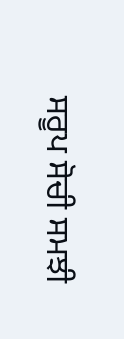ਸਰੂਪ ਸੋਚੀ ਸਮਝੀ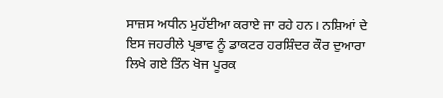ਸਾਜ਼ਸ ਅਧੀਨ ਮੁਹੱਈਆ ਕਰਾਏ ਜਾ ਰਹੇ ਹਨ। ਨਸ਼ਿਆਂ ਦੇ ਇਸ ਜਹਰੀਲੇ ਪ੍ਰਭਾਵ ਨੂੰ ਡਾਕਟਰ ਹਰਸ਼ਿੰਦਰ ਕੌਰ ਦੁਆਰਾ ਲਿਖੇ ਗਏ ਤਿੰਨ ਖੋਜ ਪੂਰਕ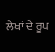ਲੇਖਾਂ ਦੇ ਰੂਪ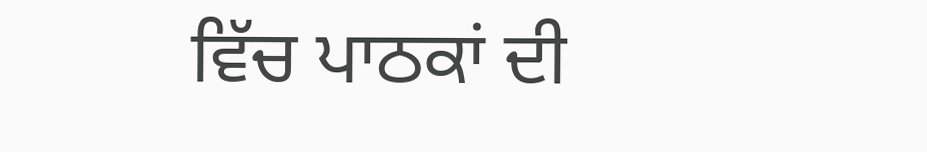ਵਿੱਚ ਪਾਠਕਾਂ ਦੀ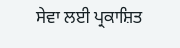ਸੇਵਾ ਲਈ ਪ੍ਰਕਾਸ਼ਿਤ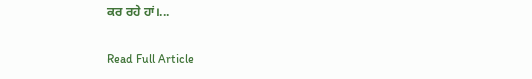ਕਰ ਰਹੇ ਹਾਂ।...

Read Full Article